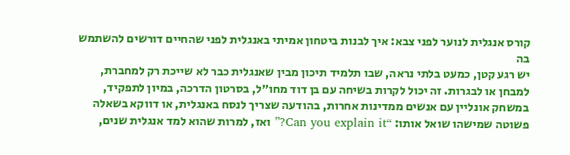קורס אנגלית לנוער לפני צבא: איך לבנות ביטחון אמיתי באנגלית לפני שהחיים דורשים להשתמש בה
יש רגע קטן, כמעט בלתי נראה, שבו תלמיד תיכון מבין שאנגלית כבר לא שייכת רק למחברת, למבחן או לבגרות. זה יכול לקרות בשיחה עם בן דוד מחו״ל, בסרטון הדרכה, במיון לתפקיד, במשחק אונליין עם אנשים ממדינות אחרות, בהודעה שצריך לנסח באנגלית, או דווקא בשאלה פשוטה שמישהו שואל אותו: “Can you explain it?” ואז, למרות שהוא למד אנגלית שנים,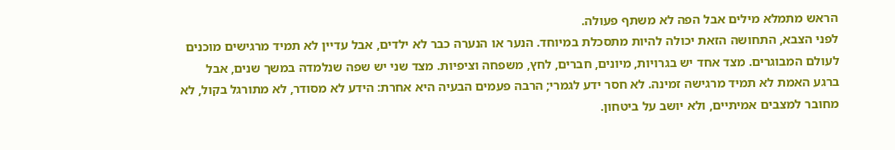הראש מתמלא מילים אבל הפה לא משתף פעולה.
לפני הצבא, התחושה הזאת יכולה להיות מתסכלת במיוחד. הנער או הנערה כבר לא ילדים, אבל עדיין לא תמיד מרגישים מוכנים לעולם המבוגרים. מצד אחד יש בגרויות, מיונים, חברים, לחץ, משפחה וציפיות. מצד שני יש שפה שנלמדה במשך שנים, אבל ברגע האמת לא תמיד מרגישה זמינה. לא חסר ידע לגמרי; הרבה פעמים הבעיה היא אחרת: הידע לא מסודר, לא מתורגל בקול, לא מחובר למצבים אמיתיים, ולא יושב על ביטחון.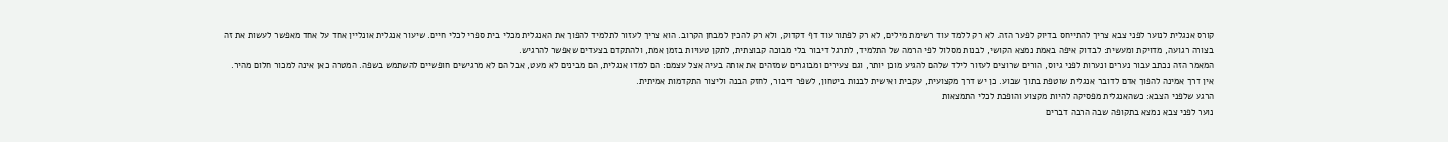קורס אנגלית לנוער לפני צבא צריך להתייחס בדיוק לפער הזה. לא רק ללמד עוד רשימת מילים, לא רק לפתור עוד דף דקדוק, ולא רק להכין למבחן הקרוב. הוא צריך לעזור לתלמיד להפוך את האנגלית מכלי בית ספרי לכלי חיים. שיעור אנגלית אונליין אחד על אחד מאפשר לעשות את זה בצורה רגועה, מדויקת ומעשית: לבדוק איפה באמת נמצא הקושי, לבנות מסלול לפי הרמה של התלמיד, לתרגל דיבור בלי מבוכה קבוצתית, לתקן טעויות בזמן אמת, ולהתקדם בצעדים שאפשר להרגיש.
המאמר הזה נכתב עבור נערים ונערות לפני גיוס, הורים שרוצים לעזור לילד שלהם להגיע מוכן יותר, וגם צעירים ומבוגרים שמזהים את אותה בעיה אצל עצמם: הם למדו אנגלית, הם מבינים לא מעט, אבל הם לא מרגישים חופשיים להשתמש בשפה. המטרה כאן אינה למכור חלום מהיר. אין דרך אמינה להפוך אדם לדובר אנגלית שוטפת בתוך שבוע. כן יש דרך מקצועית, עקבית ואישית לבנות ביטחון, לשפר דיבור, לחזק הבנה וליצור התקדמות אמיתית.
הרגע שלפני הצבא: כשהאנגלית מפסיקה להיות מקצוע והופכת לכלי התמצאות
נוער לפני צבא נמצא בתקופה שבה הרבה דברים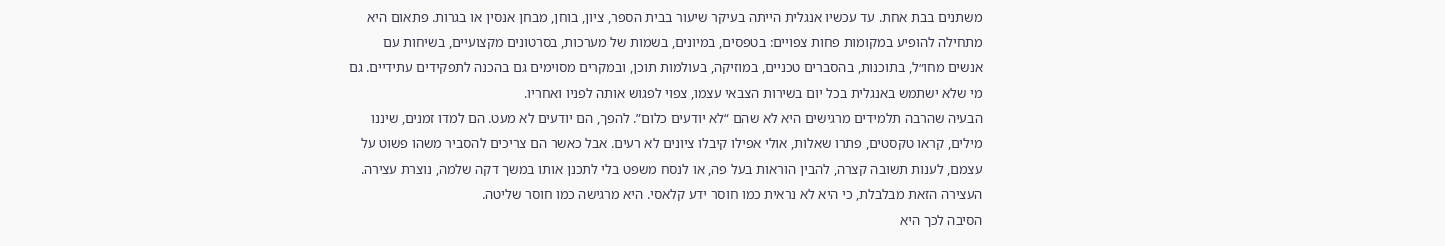משתנים בבת אחת. עד עכשיו אנגלית הייתה בעיקר שיעור בבית הספר, ציון, בוחן, מבחן אנסין או בגרות. פתאום היא מתחילה להופיע במקומות פחות צפויים: בטפסים, במיונים, בשמות של מערכות, בסרטונים מקצועיים, בשיחות עם אנשים מחו״ל, בתוכנות, בהסברים טכניים, במוזיקה, בעולמות תוכן, ובמקרים מסוימים גם בהכנה לתפקידים עתידיים. גם מי שלא ישתמש באנגלית בכל יום בשירות הצבאי עצמו, צפוי לפגוש אותה לפניו ואחריו.
הבעיה שהרבה תלמידים מרגישים היא לא שהם “לא יודעים כלום”. להפך, הם יודעים לא מעט. הם למדו זמנים, שיננו מילים, קראו טקסטים, פתרו שאלות, אולי אפילו קיבלו ציונים לא רעים. אבל כאשר הם צריכים להסביר משהו פשוט על עצמם, לענות תשובה קצרה, להבין הוראות בעל פה, או לנסח משפט בלי לתכנן אותו במשך דקה שלמה, נוצרת עצירה. העצירה הזאת מבלבלת, כי היא לא נראית כמו חוסר ידע קלאסי. היא מרגישה כמו חוסר שליטה.
הסיבה לכך היא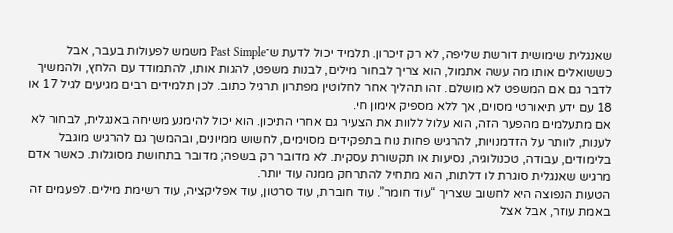שאנגלית שימושית דורשת שליפה, לא רק זיכרון. תלמיד יכול לדעת ש־Past Simple משמש לפעולות בעבר, אבל כששואלים אותו מה עשה אתמול, הוא צריך לבחור מילים, לבנות משפט, להגות אותו, להתמודד עם הלחץ, ולהמשיך לדבר גם אם המשפט לא מושלם. זהו תהליך אחר לחלוטין מפתרון תרגיל כתוב. לכן תלמידים רבים מגיעים לגיל 17 או 18 עם ידע תיאורטי מסוים, אך ללא מספיק אימון חי.
אם מתעלמים מהפער הזה, הוא עלול ללוות את הצעיר גם אחרי התיכון. הוא יכול להימנע משיחה באנגלית, לבחור לא לענות, לוותר על הזדמנויות, להרגיש פחות נוח בתפקידים מסוימים, לחשוש ממיונים, ובהמשך גם להרגיש מוגבל בלימודים, עבודה, טכנולוגיה, נסיעות או תקשורת עסקית. לא מדובר רק בשפה; מדובר בתחושת מסוגלות. כאשר אדם מרגיש שאנגלית סוגרת לו דלתות, הוא מתחיל להתרחק ממנה עוד יותר.
הטעות הנפוצה היא לחשוב שצריך “עוד חומר”. עוד חוברת, עוד סרטון, עוד אפליקציה, עוד רשימת מילים. לפעמים זה באמת עוזר, אבל אצל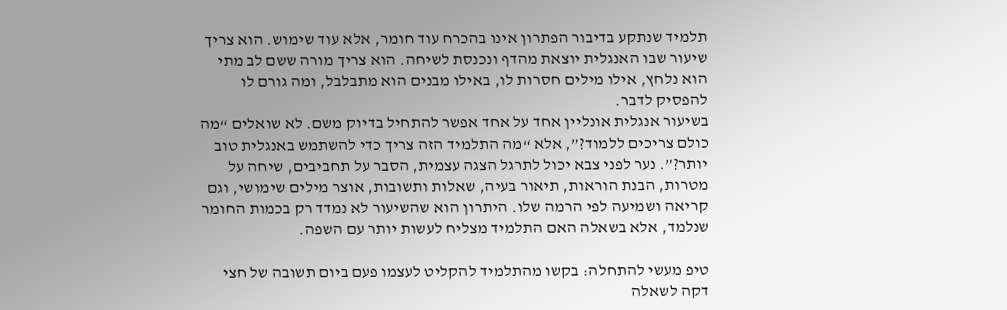תלמיד שנתקע בדיבור הפתרון אינו בהכרח עוד חומר, אלא עוד שימוש. הוא צריך שיעור שבו האנגלית יוצאת מהדף ונכנסת לשיחה. הוא צריך מורה ששם לב מתי הוא נלחץ, אילו מילים חסרות לו, באילו מבנים הוא מתבלבל, ומה גורם לו להפסיק לדבר.
בשיעור אנגלית אונליין אחד על אחד אפשר להתחיל בדיוק משם. לא שואלים “מה כולם צריכים ללמוד?”, אלא “מה התלמיד הזה צריך כדי להשתמש באנגלית טוב יותר?”. נער לפני צבא יכול לתרגל הצגה עצמית, הסבר על תחביבים, שיחה על מטרות, הבנת הוראות, תיאור בעיה, שאלות ותשובות, אוצר מילים שימושי, וגם קריאה ושמיעה לפי הרמה שלו. היתרון הוא שהשיעור לא נמדד רק בכמות החומר שנלמד, אלא בשאלה האם התלמיד מצליח לעשות יותר עם השפה.

טיפ מעשי להתחלה: בקשו מהתלמיד להקליט לעצמו פעם ביום תשובה של חצי דקה לשאלה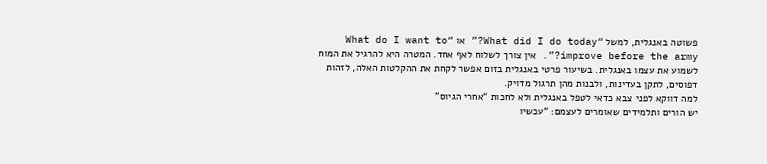פשוטה באנגלית, למשל “What did I do today?” או “What do I want to improve before the army?”. אין צורך לשלוח לאף אחד. המטרה היא להרגיל את המוח לשמוע את עצמו באנגלית. בשיעור פרטי באנגלית בזום אפשר לקחת את ההקלטות האלה, לזהות דפוסים, לתקן בעדינות, ולבנות מהן תרגול מדויק.
למה דווקא לפני צבא כדאי לטפל באנגלית ולא לחכות “אחרי הגיוס”
יש הורים ותלמידים שאומרים לעצמם: “עכשיו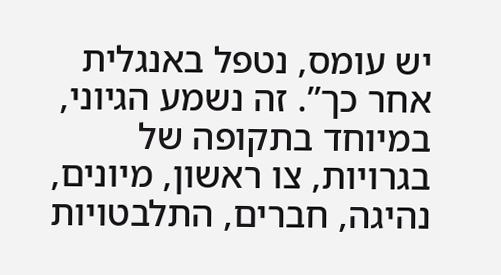יש עומס, נטפל באנגלית אחר כך”. זה נשמע הגיוני, במיוחד בתקופה של בגרויות, צו ראשון, מיונים, נהיגה, חברים, התלבטויות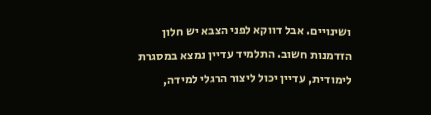ושינויים. אבל דווקא לפני הצבא יש חלון הזדמנות חשוב. התלמיד עדיין נמצא במסגרת לימודית, עדיין יכול ליצור הרגלי למידה,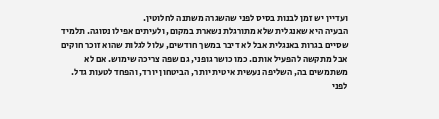ועדיין יש זמן לבנות בסיס לפני שהשגרה משתנה לחלוטין.
הבעיה היא שאנגלית שלא מתורגלת נשארת במקום, ולעיתים אפילו נסוגה. תלמיד שסיים בגרות באנגלית אבל לא דיבר במשך חודשים, עלול לגלות שהוא זוכר חוקים אבל מתקשה להפעיל אותם. כמו כושר גופני, גם שפה צריכה שימוש. אם לא משתמשים בה, השליפה נעשית איטית יותר, הביטחון יורד, והפחד לטעות גדל. לפני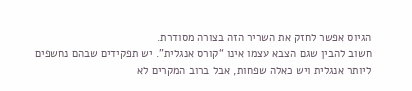הגיוס אפשר לחזק את השריר הזה בצורה מסודרת.
חשוב להבין שגם הצבא עצמו אינו “קורס אנגלית”. יש תפקידים שבהם נחשפים ליותר אנגלית ויש כאלה שפחות, אבל ברוב המקרים לא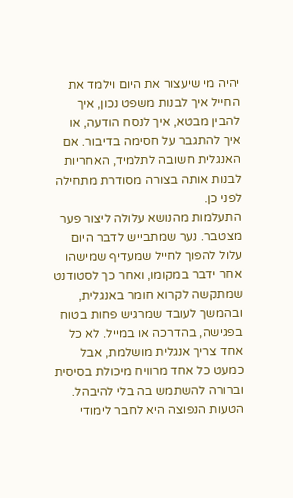יהיה מי שיעצור את היום וילמד את החייל איך לבנות משפט נכון, איך להבין מבטא, איך לנסח הודעה, או איך להתגבר על חסימה בדיבור. אם האנגלית חשובה לתלמיד, האחריות לבנות אותה בצורה מסודרת מתחילה לפני כן.
התעלמות מהנושא עלולה ליצור פער מצטבר. נער שמתבייש לדבר היום עלול להפוך לחייל שמעדיף שמישהו אחר ידבר במקומו, ואחר כך לסטודנט שמתקשה לקרוא חומר באנגלית, ובהמשך לעובד שמרגיש פחות בטוח בפגישה, בהדרכה או במייל. לא כל אחד צריך אנגלית מושלמת, אבל כמעט כל אחד מרוויח מיכולת בסיסית וברורה להשתמש בה בלי להיבהל.
הטעות הנפוצה היא לחבר לימודי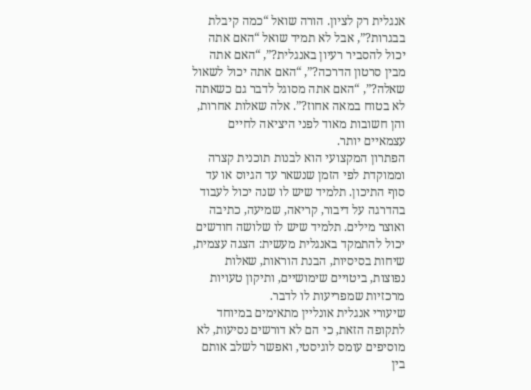אנגלית רק לציון. הורה שואל “כמה קיבלת בבגרות?”, אבל לא תמיד שואל “האם אתה יכול להסביר רעיון באנגלית?”, “האם אתה מבין סרטון הדרכה?”, “האם אתה יכול לשאול שאלה?”, “האם אתה מסוגל לדבר גם כשאתה לא בטוח במאה אחוז?”. אלה שאלות אחרות, והן חשובות מאוד לפני היציאה לחיים עצמאיים יותר.
הפתרון המקצועי הוא לבנות תוכנית קצרה וממוקדת לפי הזמן שנשאר עד הגיוס או עד סוף התיכון. תלמיד שיש לו שנה יכול לעבוד בהדרגה על דיבור, קריאה, שמיעה, כתיבה ואוצר מילים. תלמיד שיש לו שלושה חודשים יכול להתמקד באנגלית מעשית: הצגה עצמית, שיחות בסיסיות, הבנת הוראות, שאלות נפוצות, ביטויים שימושיים, ותיקון טעויות מרכזיות שמפריעות לו לדבר.
שיעורי אנגלית אונליין מתאימים במיוחד לתקופה הזאת, כי הם לא דורשים נסיעות, לא מוסיפים עומס לוגיסטי, ואפשר לשלב אותם בין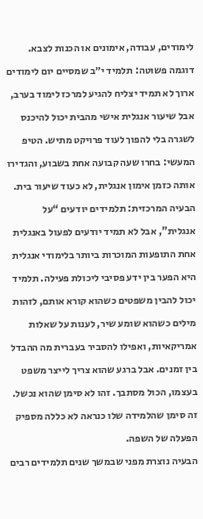לימודים, עבודה, אימונים או הכנות לצבא. דוגמה פשוטה: תלמיד י״ב שמסיים יום לימודים ארוך לא תמיד יצליח להגיע למרכז לימוד בערב, אבל שיעור אנגלית אישי מהבית יכול להיכנס לשגרה בלי להפוך לעוד פרויקט מתיש. הטיפ המעשי: בחרו שעה קבועה אחת בשבוע, והגדירו אותה כזמן אימון אנגלית, לא כעוד שיעור בית.
הבעיה המרכזית: תלמידים יודעים “על אנגלית”, אבל לא תמיד יודעים לפעול באנגלית
אחת התופעות המוכרות ביותר בלימודי אנגלית היא הפער בין ידע פסיבי ליכולת פעילה. תלמיד יכול להבין משפטים כשהוא קורא אותם, לזהות מילים כשהוא שומע שיר, לענות על שאלות אמריקאיות, ואפילו להסביר בעברית מה ההבדל בין זמנים. אבל ברגע שהוא צריך לייצר משפט בעצמו, הכול מסתבך. זהו לא סימן שהוא נכשל. זה סימן שהלמידה שלו כנראה לא כללה מספיק הפעלה של השפה.
הבעיה נוצרת מפני שבמשך שנים תלמידים רבים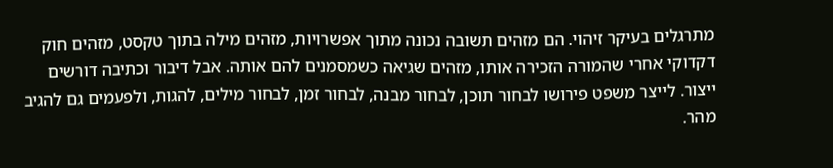מתרגלים בעיקר זיהוי. הם מזהים תשובה נכונה מתוך אפשרויות, מזהים מילה בתוך טקסט, מזהים חוק דקדוקי אחרי שהמורה הזכירה אותו, מזהים שגיאה כשמסמנים להם אותה. אבל דיבור וכתיבה דורשים ייצור. לייצר משפט פירושו לבחור תוכן, לבחור מבנה, לבחור זמן, לבחור מילים, להגות, ולפעמים גם להגיב מהר.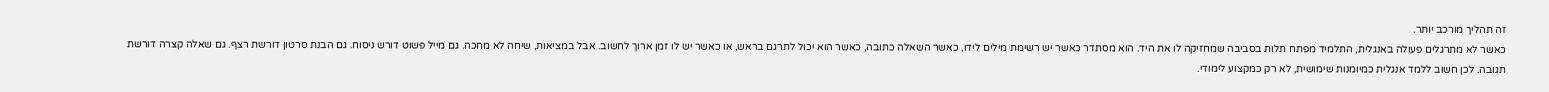זה תהליך מורכב יותר.
כאשר לא מתרגלים פעולה באנגלית, התלמיד מפתח תלות בסביבה שמחזיקה לו את היד. הוא מסתדר כאשר יש רשימת מילים לידו, כאשר השאלה כתובה, כאשר הוא יכול לתרגם בראש, או כאשר יש לו זמן ארוך לחשוב. אבל במציאות, שיחה לא מחכה. גם מייל פשוט דורש ניסוח. גם הבנת סרטון דורשת רצף. גם שאלה קצרה דורשת תגובה. לכן חשוב ללמד אנגלית כמיומנות שימושית, לא רק כמקצוע לימודי.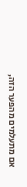אם מתעלמים מהפער הזה,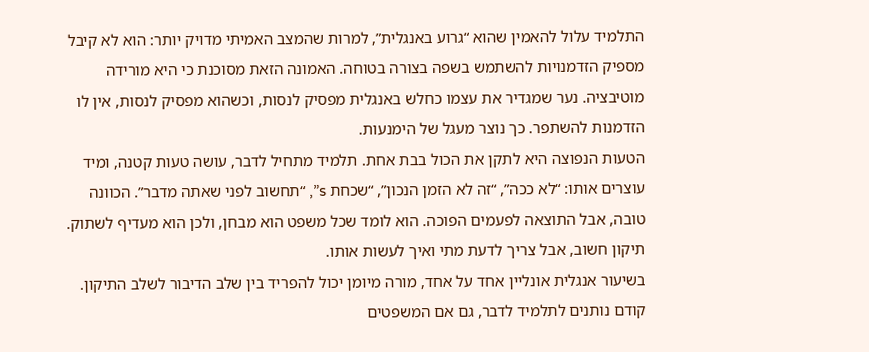התלמיד עלול להאמין שהוא “גרוע באנגלית”, למרות שהמצב האמיתי מדויק יותר: הוא לא קיבל מספיק הזדמנויות להשתמש בשפה בצורה בטוחה. האמונה הזאת מסוכנת כי היא מורידה מוטיבציה. נער שמגדיר את עצמו כחלש באנגלית מפסיק לנסות, וכשהוא מפסיק לנסות, אין לו הזדמנות להשתפר. כך נוצר מעגל של הימנעות.
הטעות הנפוצה היא לתקן את הכול בבת אחת. תלמיד מתחיל לדבר, עושה טעות קטנה, ומיד עוצרים אותו: “לא ככה”, “זה לא הזמן הנכון”, “שכחת s”, “תחשוב לפני שאתה מדבר”. הכוונה טובה, אבל התוצאה לפעמים הפוכה. הוא לומד שכל משפט הוא מבחן, ולכן הוא מעדיף לשתוק. תיקון חשוב, אבל צריך לדעת מתי ואיך לעשות אותו.
בשיעור אנגלית אונליין אחד על אחד, מורה מיומן יכול להפריד בין שלב הדיבור לשלב התיקון. קודם נותנים לתלמיד לדבר, גם אם המשפטים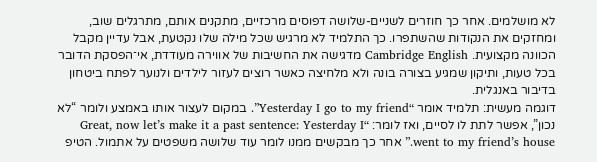לא מושלמים. אחר כך חוזרים לשניים-שלושה דפוסים מרכזיים, מתקנים אותם, מתרגלים שוב, ומחזקים את הנקודות שהשתפרו. כך התלמיד לא מרגיש שכל מילה שלו נקטעת, אבל עדיין מקבל הכוונה מקצועית. Cambridge English מדגישה את החשיבות של אווירה מעודדת, אי־הפסקת הדובר בכל טעות, ותיקון שמגיע בצורה בונה ולא מלחיצה כאשר רוצים לעזור לילדים ולנוער לפתח ביטחון בדיבור באנגלית.
דוגמה מעשית: תלמיד אומר “Yesterday I go to my friend”. במקום לעצור אותו באמצע ולומר “לא נכון”, אפשר לתת לו לסיים, ואז לומר: “Great, now let’s make it a past sentence: Yesterday I went to my friend’s house.” אחר כך מבקשים ממנו לומר עוד שלושה משפטים על אתמול. הטיפ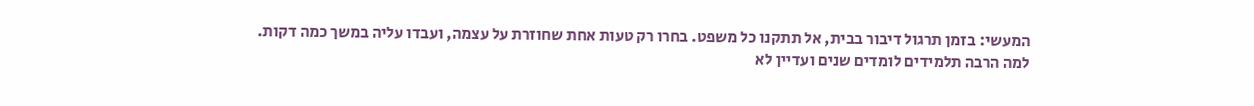המעשי: בזמן תרגול דיבור בבית, אל תתקנו כל משפט. בחרו רק טעות אחת שחוזרת על עצמה, ועבדו עליה במשך כמה דקות.
למה הרבה תלמידים לומדים שנים ועדיין לא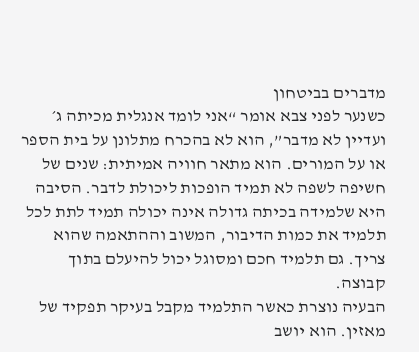מדברים בביטחון
כשנער לפני צבא אומר “אני לומד אנגלית מכיתה ג׳ ועדיין לא מדבר”, הוא לא בהכרח מתלונן על בית הספר או על המורים. הוא מתאר חוויה אמיתית: שנים של חשיפה לשפה לא תמיד הופכות ליכולת לדבר. הסיבה היא שלמידה בכיתה גדולה אינה יכולה תמיד לתת לכל תלמיד את כמות הדיבור, המשוב וההתאמה שהוא צריך. גם תלמיד חכם ומסוגל יכול להיעלם בתוך קבוצה.
הבעיה נוצרת כאשר התלמיד מקבל בעיקר תפקיד של מאזין. הוא יושב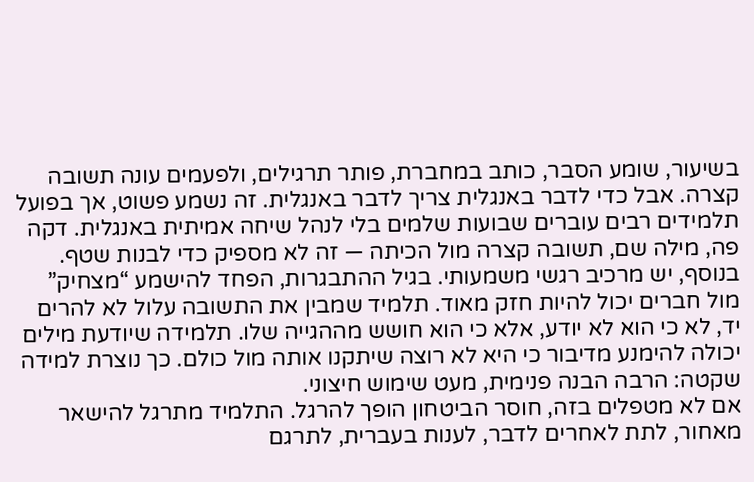בשיעור, שומע הסבר, כותב במחברת, פותר תרגילים, ולפעמים עונה תשובה קצרה. אבל כדי לדבר באנגלית צריך לדבר באנגלית. זה נשמע פשוט, אך בפועל תלמידים רבים עוברים שבועות שלמים בלי לנהל שיחה אמיתית באנגלית. דקה פה, מילה שם, תשובה קצרה מול הכיתה — זה לא מספיק כדי לבנות שטף.
בנוסף, יש מרכיב רגשי משמעותי. בגיל ההתבגרות, הפחד להישמע “מצחיק” מול חברים יכול להיות חזק מאוד. תלמיד שמבין את התשובה עלול לא להרים יד, לא כי הוא לא יודע, אלא כי הוא חושש מההגייה שלו. תלמידה שיודעת מילים יכולה להימנע מדיבור כי היא לא רוצה שיתקנו אותה מול כולם. כך נוצרת למידה שקטה: הרבה הבנה פנימית, מעט שימוש חיצוני.
אם לא מטפלים בזה, חוסר הביטחון הופך להרגל. התלמיד מתרגל להישאר מאחור, לתת לאחרים לדבר, לענות בעברית, לתרגם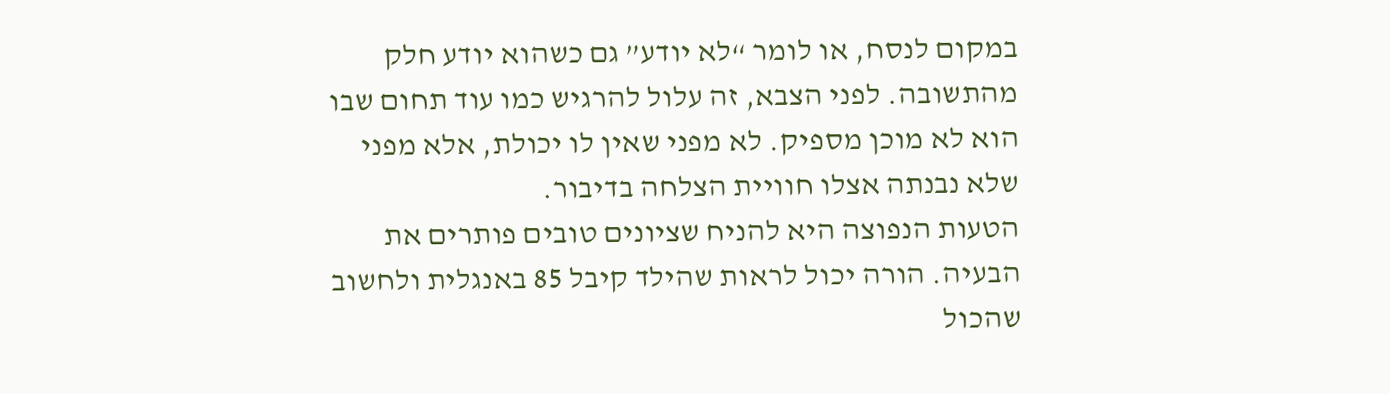במקום לנסח, או לומר “לא יודע” גם כשהוא יודע חלק מהתשובה. לפני הצבא, זה עלול להרגיש כמו עוד תחום שבו הוא לא מוכן מספיק. לא מפני שאין לו יכולת, אלא מפני שלא נבנתה אצלו חוויית הצלחה בדיבור.
הטעות הנפוצה היא להניח שציונים טובים פותרים את הבעיה. הורה יכול לראות שהילד קיבל 85 באנגלית ולחשוב שהכול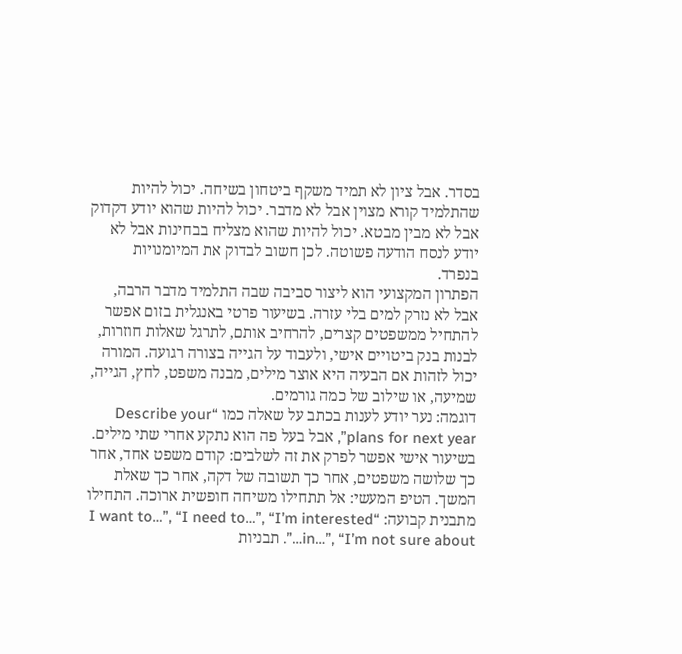בסדר. אבל ציון לא תמיד משקף ביטחון בשיחה. יכול להיות שהתלמיד קורא מצוין אבל לא מדבר. יכול להיות שהוא יודע דקדוק אבל לא מבין מבטא. יכול להיות שהוא מצליח בבחינות אבל לא יודע לנסח הודעה פשוטה. לכן חשוב לבדוק את המיומנויות בנפרד.
הפתרון המקצועי הוא ליצור סביבה שבה התלמיד מדבר הרבה, אבל לא נזרק למים בלי עזרה. בשיעור פרטי באנגלית בזום אפשר להתחיל ממשפטים קצרים, להרחיב אותם, לתרגל שאלות חוזרות, לבנות בנק ביטויים אישי, ולעבוד על הגייה בצורה רגועה. המורה יכול לזהות אם הבעיה היא אוצר מילים, מבנה משפט, לחץ, הגייה, שמיעה, או שילוב של כמה גורמים.
דוגמה: נער יודע לענות בכתב על שאלה כמו “Describe your plans for next year”, אבל בעל פה הוא נתקע אחרי שתי מילים. בשיעור אישי אפשר לפרק את זה לשלבים: קודם משפט אחד, אחר כך שלושה משפטים, אחר כך תשובה של דקה, אחר כך שאלת המשך. הטיפ המעשי: אל תתחילו משיחה חופשית ארוכה. התחילו מתבנית קבועה: “I want to…”, “I need to…”, “I’m interested in…”, “I’m not sure about…”. תבניות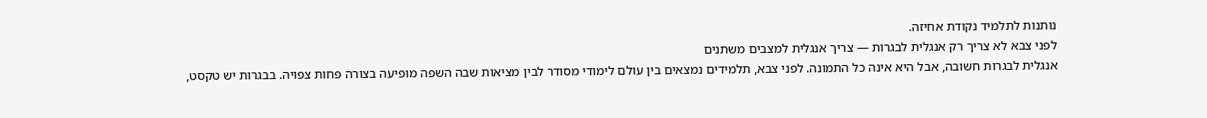נותנות לתלמיד נקודת אחיזה.
לפני צבא לא צריך רק אנגלית לבגרות — צריך אנגלית למצבים משתנים
אנגלית לבגרות חשובה, אבל היא אינה כל התמונה. לפני צבא, תלמידים נמצאים בין עולם לימודי מסודר לבין מציאות שבה השפה מופיעה בצורה פחות צפויה. בבגרות יש טקסט,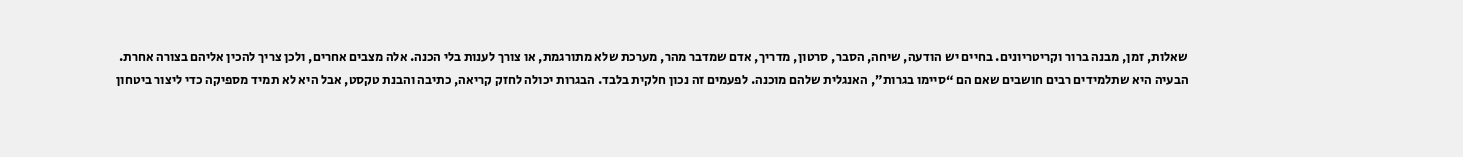שאלות, זמן, מבנה ברור וקריטריונים. בחיים יש הודעה, שיחה, הסבר, סרטון, מדריך, אדם שמדבר מהר, מערכת שלא מתורגמת, או צורך לענות בלי הכנה. אלה מצבים אחרים, ולכן צריך להכין אליהם בצורה אחרת.
הבעיה היא שתלמידים רבים חושבים שאם הם “סיימו בגרות”, האנגלית שלהם מוכנה. לפעמים זה נכון חלקית בלבד. הבגרות יכולה לחזק קריאה, כתיבה והבנת טקסט, אבל היא לא תמיד מספיקה כדי ליצור ביטחון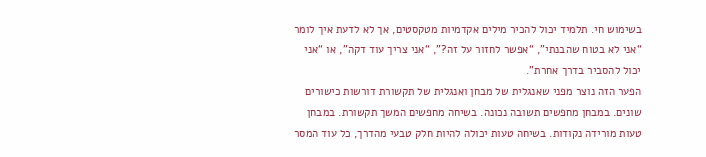בשימוש חי. תלמיד יכול להכיר מילים אקדמיות מטקסטים, אך לא לדעת איך לומר “אני לא בטוח שהבנתי”, “אפשר לחזור על זה?”, “אני צריך עוד דקה”, או “אני יכול להסביר בדרך אחרת”.
הפער הזה נוצר מפני שאנגלית של מבחן ואנגלית של תקשורת דורשות כישורים שונים. במבחן מחפשים תשובה נכונה. בשיחה מחפשים המשך תקשורת. במבחן טעות מורידה נקודות. בשיחה טעות יכולה להיות חלק טבעי מהדרך, כל עוד המסר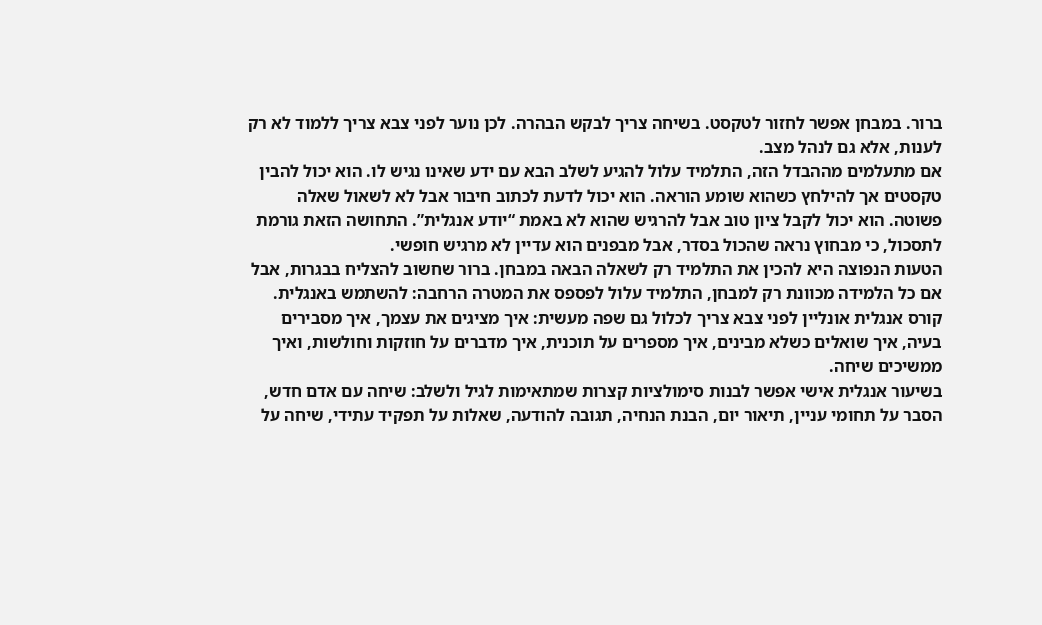ברור. במבחן אפשר לחזור לטקסט. בשיחה צריך לבקש הבהרה. לכן נוער לפני צבא צריך ללמוד לא רק לענות, אלא גם לנהל מצב.
אם מתעלמים מההבדל הזה, התלמיד עלול להגיע לשלב הבא עם ידע שאינו נגיש לו. הוא יכול להבין טקסטים אך להילחץ כשהוא שומע הוראה. הוא יכול לדעת לכתוב חיבור אבל לא לשאול שאלה פשוטה. הוא יכול לקבל ציון טוב אבל להרגיש שהוא לא באמת “יודע אנגלית”. התחושה הזאת גורמת לתסכול, כי מבחוץ נראה שהכול בסדר, אבל מבפנים הוא עדיין לא מרגיש חופשי.
הטעות הנפוצה היא להכין את התלמיד רק לשאלה הבאה במבחן. ברור שחשוב להצליח בבגרות, אבל אם כל הלמידה מכוונת רק למבחן, התלמיד עלול לפספס את המטרה הרחבה: להשתמש באנגלית. קורס אנגלית אונליין לפני צבא צריך לכלול גם שפה מעשית: איך מציגים את עצמך, איך מסבירים בעיה, איך שואלים כשלא מבינים, איך מספרים על תוכנית, איך מדברים על חוזקות וחולשות, ואיך ממשיכים שיחה.
בשיעור אנגלית אישי אפשר לבנות סימולציות קצרות שמתאימות לגיל ולשלב: שיחה עם אדם חדש, הסבר על תחומי עניין, תיאור יום, הבנת הנחיה, תגובה להודעה, שאלות על תפקיד עתידי, שיחה על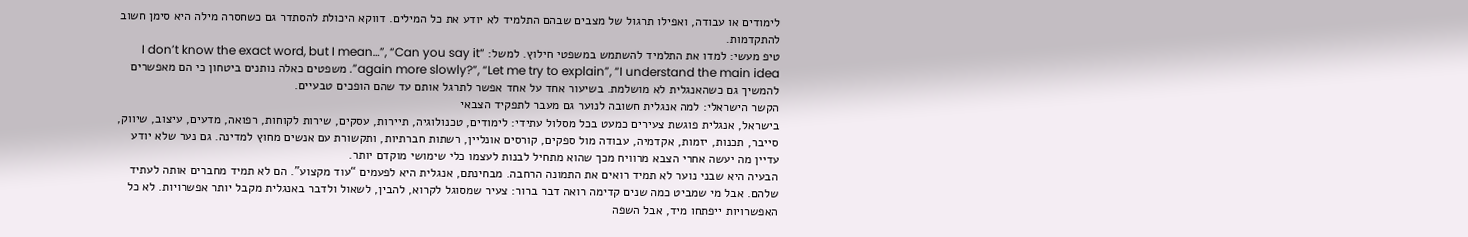לימודים או עבודה, ואפילו תרגול של מצבים שבהם התלמיד לא יודע את כל המילים. דווקא היכולת להסתדר גם כשחסרה מילה היא סימן חשוב להתקדמות.
טיפ מעשי: למדו את התלמיד להשתמש במשפטי חילוץ. למשל: “I don’t know the exact word, but I mean…”, “Can you say it again more slowly?”, “Let me try to explain”, “I understand the main idea”. משפטים כאלה נותנים ביטחון כי הם מאפשרים להמשיך גם כשהאנגלית לא מושלמת. בשיעור אחד על אחד אפשר לתרגל אותם עד שהם הופכים טבעיים.
הקשר הישראלי: למה אנגלית חשובה לנוער גם מעבר לתפקיד הצבאי
בישראל, אנגלית פוגשת צעירים כמעט בכל מסלול עתידי: לימודים, טכנולוגיה, תיירות, עסקים, שירות לקוחות, רפואה, מדעים, עיצוב, שיווק, סייבר, תכנות, יזמות, אקדמיה, עבודה מול ספקים, קורסים אונליין, רשתות חברתיות, ותקשורת עם אנשים מחוץ למדינה. גם נער שלא יודע עדיין מה יעשה אחרי הצבא מרוויח מכך שהוא מתחיל לבנות לעצמו כלי שימושי מוקדם יותר.
הבעיה היא שבני נוער לא תמיד רואים את התמונה הרחבה. מבחינתם, אנגלית היא לפעמים “עוד מקצוע”. הם לא תמיד מחברים אותה לעתיד שלהם. אבל מי שמביט כמה שנים קדימה רואה דבר ברור: צעיר שמסוגל לקרוא, להבין, לשאול ולדבר באנגלית מקבל יותר אפשרויות. לא כל האפשרויות ייפתחו מיד, אבל השפה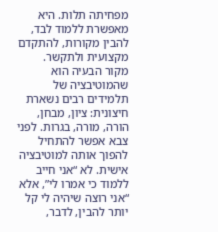מפחיתה תלות. היא מאפשרת ללמוד לבד, להבין מקורות, להתקדם מקצועית ולתקשר.
מקור הבעיה הוא שהמוטיבציה של תלמידים רבים נשארת חיצונית: ציון, מבחן, הורה, מורה, בגרות. לפני צבא אפשר להתחיל להפוך אותה למוטיבציה אישית. לא “אני חייב ללמוד כי אמרו לי”, אלא “אני רוצה שיהיה לי קל יותר להבין, לדבר,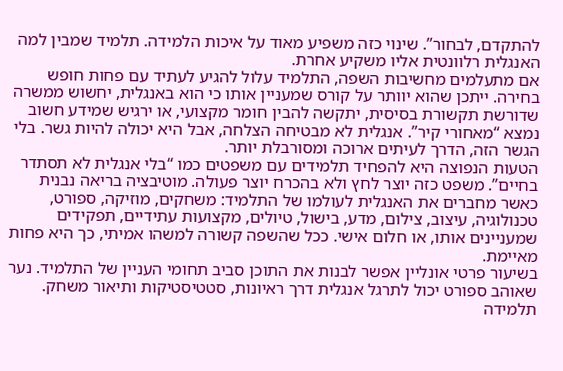להתקדם, לבחור”. שינוי כזה משפיע מאוד על איכות הלמידה. תלמיד שמבין למה האנגלית רלוונטית אליו משקיע אחרת.
אם מתעלמים מחשיבות השפה, התלמיד עלול להגיע לעתיד עם פחות חופש בחירה. ייתכן שהוא יוותר על קורס שמעניין אותו כי הוא באנגלית, יחשוש ממשרה שדורשת תקשורת בסיסית, יתקשה להבין חומר מקצועי, או ירגיש שמידע חשוב נמצא “מאחורי קיר”. אנגלית לא מבטיחה הצלחה, אבל היא יכולה להיות גשר. בלי הגשר הזה, הדרך לעיתים ארוכה ומסורבלת יותר.
הטעות הנפוצה היא להפחיד תלמידים עם משפטים כמו “בלי אנגלית לא תסתדר בחיים”. משפט כזה יוצר לחץ ולא בהכרח יוצר פעולה. מוטיבציה בריאה נבנית כאשר מחברים את האנגלית לעולמו של התלמיד: משחקים, מוזיקה, ספורט, טכנולוגיה, עיצוב, צילום, מדע, בישול, טיולים, מקצועות עתידיים, תפקידים שמעניינים אותו, או חלום אישי. ככל שהשפה קשורה למשהו אמיתי, כך היא פחות מאיימת.
בשיעור פרטי אונליין אפשר לבנות את התוכן סביב תחומי העניין של התלמיד. נער שאוהב ספורט יכול לתרגל אנגלית דרך ראיונות, סטטיסטיקות ותיאור משחק. תלמידה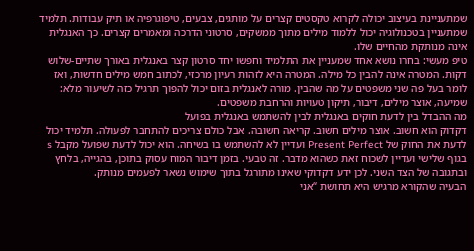שמתעניינת בעיצוב יכולה לקרוא טקסטים קצרים על מותגים, צבעים, טיפוגרפיה או תיק עבודות. תלמיד שמתעניין בטכנולוגיה יכול ללמוד מילים מתוך ממשקים, סרטוני הדרכה ומאמרים קצרים. כך האנגלית אינה מנותקת מהחיים שלו.
טיפ מעשי: בחרו נושא אחד שמעניין את התלמיד וחפשו יחד סרטון קצר באנגלית באורך שתיים-שלוש דקות. המטרה אינה להבין כל מילה. המטרה היא לזהות רעיון מרכזי, לכתוב חמש מילים חדשות, ואז לומר בעל פה שני משפטים על מה שהבין. מורה לאנגלית בזום יכול להפוך תרגיל כזה לשיעור מלא: שמיעה, אוצר מילים, דיבור, תיקון טעויות והרחבת משפטים.
מה ההבדל בין לדעת חוקים באנגלית לבין להשתמש באנגלית בפועל
דקדוק הוא חשוב. אוצר מילים חשוב. קריאה חשובה. אבל כולם צריכים להתחבר לפעולה. תלמיד יכול לדעת את החוק של Present Perfect ועדיין לא להשתמש בו בשיחה. הוא יכול לדעת שפועל מקבל s בגוף שלישי ועדיין לשכוח זאת כשהוא מדבר. זה טבעי. בזמן דיבור המוח עסוק בתוכן, בהגייה, בלחץ ובתגובה של הצד השני. לכן ידע דקדוקי שאינו מתורגל בתוך שימוש נשאר לפעמים מנותק.
הבעיה שהקורא מרגיש היא תחושת “אני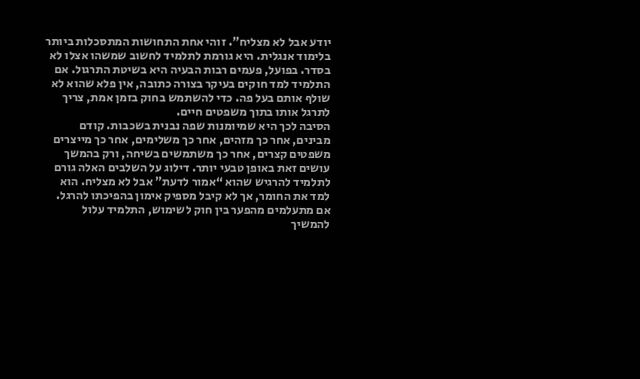יודע אבל לא מצליח”. זוהי אחת התחושות המתסכלות ביותר בלימוד אנגלית. היא גורמת לתלמיד לחשוב שמשהו אצלו לא בסדר. בפועל, פעמים רבות הבעיה היא בשיטת התרגול. אם התלמיד למד חוקים בעיקר בצורה כתובה, אין פלא שהוא לא שולף אותם בעל פה. כדי להשתמש בחוק בזמן אמת, צריך לתרגל אותו בתוך משפטים חיים.
הסיבה לכך היא שמיומנות שפה נבנית בשכבות. קודם מבינים, אחר כך מזהים, אחר כך משלימים, אחר כך מייצרים משפטים קצרים, אחר כך משתמשים בשיחה, ורק בהמשך עושים זאת באופן טבעי יותר. דילוג על השלבים האלה גורם לתלמיד להרגיש שהוא “אמור לדעת” אבל לא מצליח. הוא למד את החומר, אך לא קיבל מספיק אימון בהפיכתו להרגל.
אם מתעלמים מהפער בין חוק לשימוש, התלמיד עלול להמשיך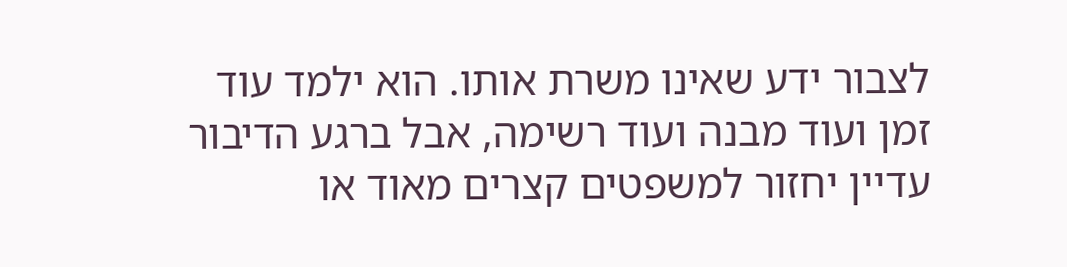לצבור ידע שאינו משרת אותו. הוא ילמד עוד זמן ועוד מבנה ועוד רשימה, אבל ברגע הדיבור עדיין יחזור למשפטים קצרים מאוד או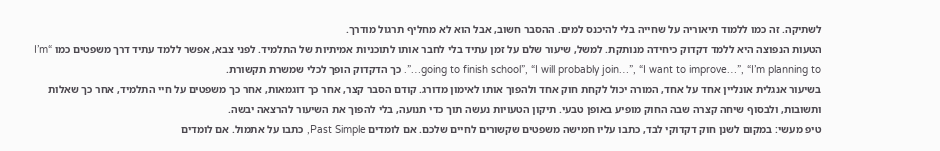לשתיקה. זה כמו ללמוד תיאוריה על שחייה בלי להיכנס למים. ההסבר חשוב, אבל הוא לא מחליף תרגול מודרך.
הטעות הנפוצה היא ללמד דקדוק כיחידה מנותקת. למשל, שיעור שלם על זמן עתיד בלי לחבר אותו לתוכניות אמיתיות של התלמיד. לפני צבא, אפשר ללמד עתיד דרך משפטים כמו “I’m going to finish school”, “I will probably join…”, “I want to improve…”, “I’m planning to…”. כך הדקדוק הופך לכלי שמשרת תקשורת.
בשיעור אנגלית אונליין אחד על אחד, המורה יכול לקחת חוק אחד ולהפוך אותו לאימון מדורג. קודם הסבר קצר, אחר כך דוגמאות, אחר כך משפטים על חיי התלמיד, אחר כך שאלות ותשובות, ולבסוף שיחה קצרה שבה החוק מופיע באופן טבעי. תיקון הטעויות נעשה תוך כדי תנועה, בלי להפוך את השיעור להרצאה יבשה.
טיפ מעשי: במקום לשנן חוק דקדוקי לבד, כתבו עליו חמישה משפטים שקשורים לחיים שלכם. אם לומדים Past Simple, כתבו על אתמול. אם לומדים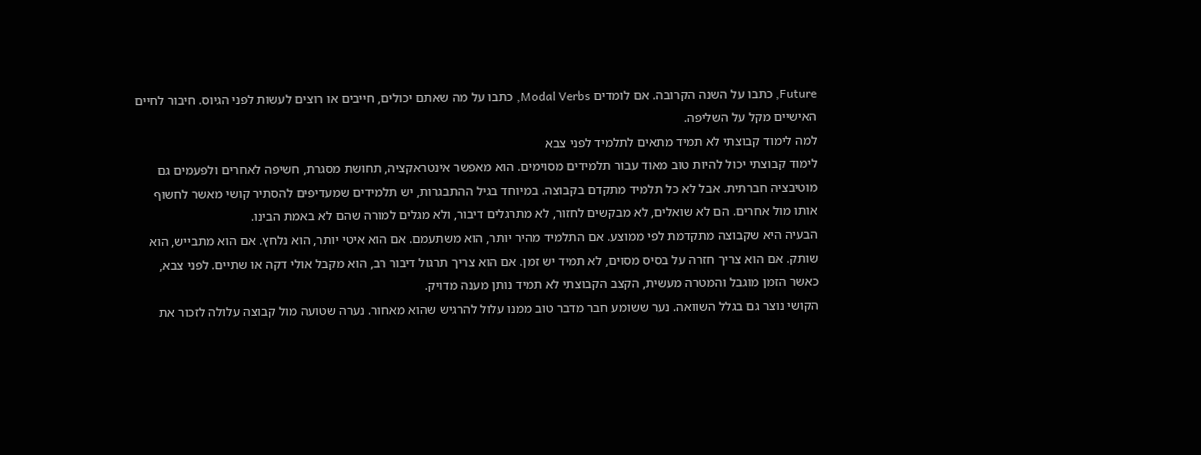Future, כתבו על השנה הקרובה. אם לומדים Modal Verbs, כתבו על מה שאתם יכולים, חייבים או רוצים לעשות לפני הגיוס. חיבור לחיים האישיים מקל על השליפה.
למה לימוד קבוצתי לא תמיד מתאים לתלמיד לפני צבא
לימוד קבוצתי יכול להיות טוב מאוד עבור תלמידים מסוימים. הוא מאפשר אינטראקציה, תחושת מסגרת, חשיפה לאחרים ולפעמים גם מוטיבציה חברתית. אבל לא כל תלמיד מתקדם בקבוצה. במיוחד בגיל ההתבגרות, יש תלמידים שמעדיפים להסתיר קושי מאשר לחשוף אותו מול אחרים. הם לא שואלים, לא מבקשים לחזור, לא מתרגלים דיבור, ולא מגלים למורה שהם לא באמת הבינו.
הבעיה היא שקבוצה מתקדמת לפי ממוצע. אם התלמיד מהיר יותר, הוא משתעמם. אם הוא איטי יותר, הוא נלחץ. אם הוא מתבייש, הוא שותק. אם הוא צריך חזרה על בסיס מסוים, לא תמיד יש זמן. אם הוא צריך תרגול דיבור רב, הוא מקבל אולי דקה או שתיים. לפני צבא, כאשר הזמן מוגבל והמטרה מעשית, הקצב הקבוצתי לא תמיד נותן מענה מדויק.
הקושי נוצר גם בגלל השוואה. נער ששומע חבר מדבר טוב ממנו עלול להרגיש שהוא מאחור. נערה שטועה מול קבוצה עלולה לזכור את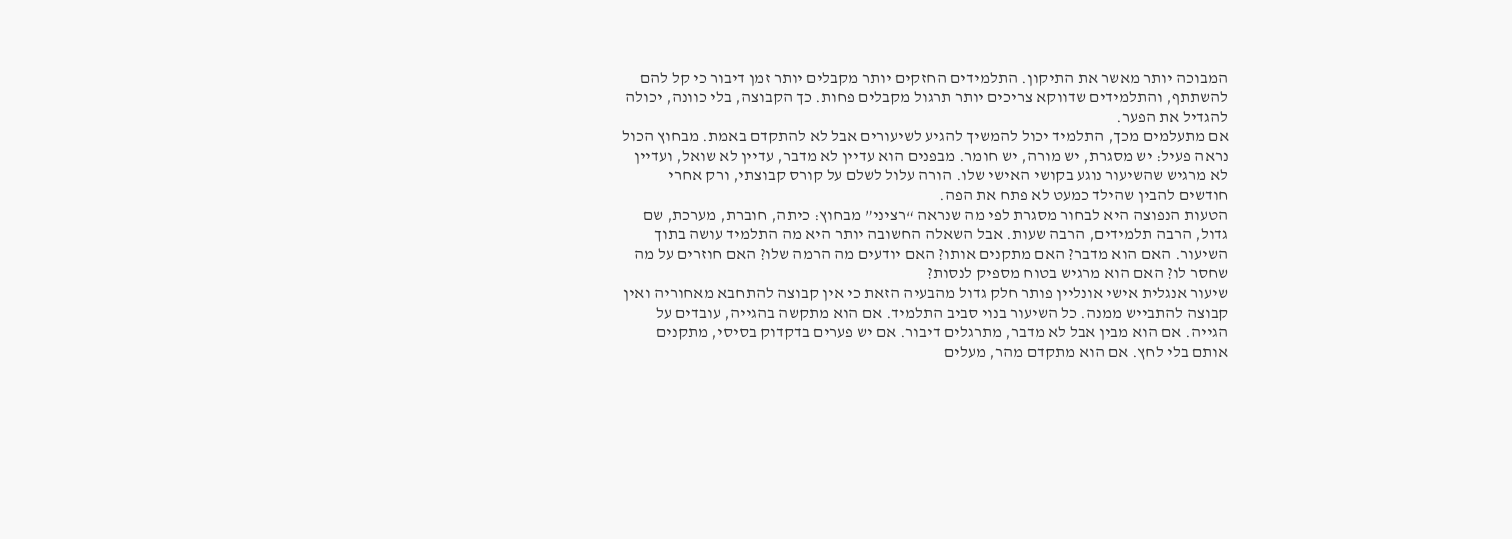המבוכה יותר מאשר את התיקון. התלמידים החזקים יותר מקבלים יותר זמן דיבור כי קל להם להשתתף, והתלמידים שדווקא צריכים יותר תרגול מקבלים פחות. כך הקבוצה, בלי כוונה, יכולה להגדיל את הפער.
אם מתעלמים מכך, התלמיד יכול להמשיך להגיע לשיעורים אבל לא להתקדם באמת. מבחוץ הכול נראה פעיל: יש מסגרת, יש מורה, יש חומר. מבפנים הוא עדיין לא מדבר, עדיין לא שואל, ועדיין לא מרגיש שהשיעור נוגע בקושי האישי שלו. הורה עלול לשלם על קורס קבוצתי, ורק אחרי חודשים להבין שהילד כמעט לא פתח את הפה.
הטעות הנפוצה היא לבחור מסגרת לפי מה שנראה “רציני” מבחוץ: כיתה, חוברת, מערכת, שם גדול, הרבה תלמידים, הרבה שעות. אבל השאלה החשובה יותר היא מה התלמיד עושה בתוך השיעור. האם הוא מדבר? האם מתקנים אותו? האם יודעים מה הרמה שלו? האם חוזרים על מה שחסר לו? האם הוא מרגיש בטוח מספיק לנסות?
שיעור אנגלית אישי אונליין פותר חלק גדול מהבעיה הזאת כי אין קבוצה להתחבא מאחוריה ואין קבוצה להתבייש ממנה. כל השיעור בנוי סביב התלמיד. אם הוא מתקשה בהגייה, עובדים על הגייה. אם הוא מבין אבל לא מדבר, מתרגלים דיבור. אם יש פערים בדקדוק בסיסי, מתקנים אותם בלי לחץ. אם הוא מתקדם מהר, מעלים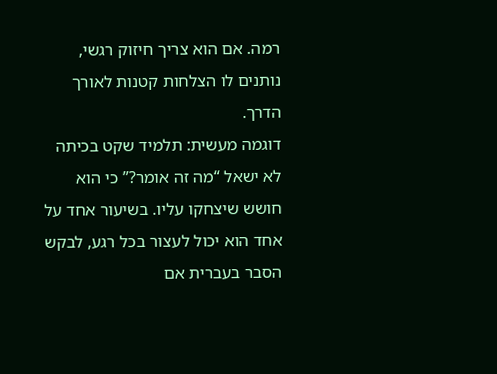רמה. אם הוא צריך חיזוק רגשי, נותנים לו הצלחות קטנות לאורך הדרך.
דוגמה מעשית: תלמיד שקט בכיתה לא ישאל “מה זה אומר?” כי הוא חושש שיצחקו עליו. בשיעור אחד על אחד הוא יכול לעצור בכל רגע, לבקש הסבר בעברית אם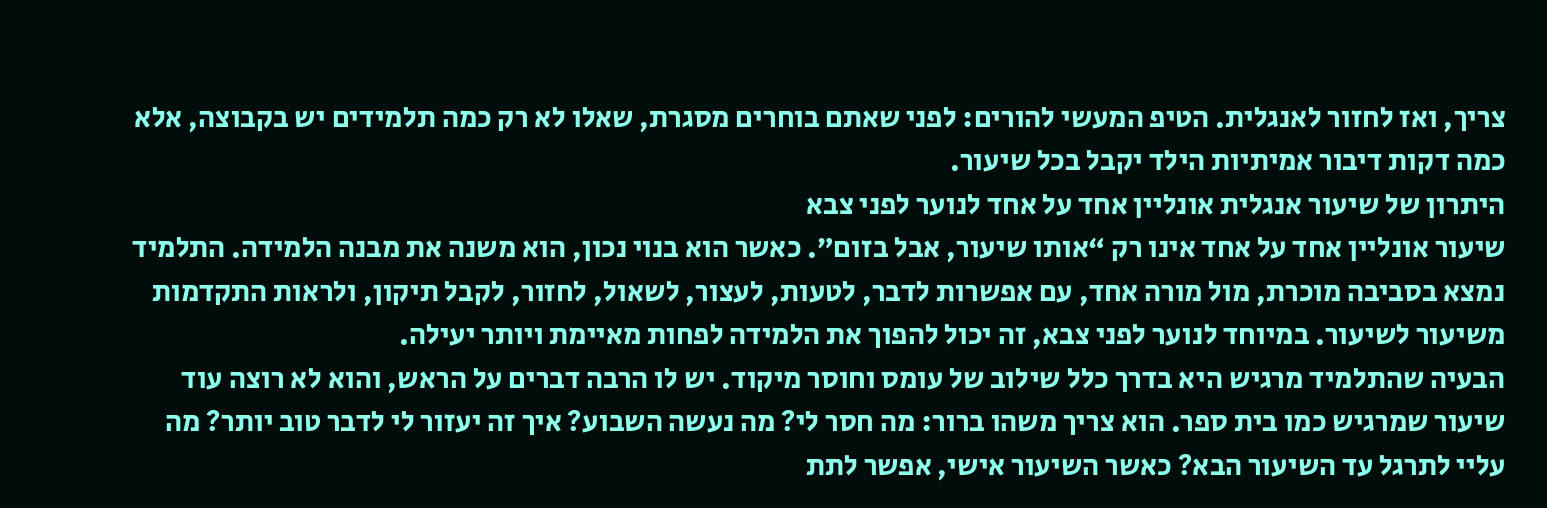צריך, ואז לחזור לאנגלית. הטיפ המעשי להורים: לפני שאתם בוחרים מסגרת, שאלו לא רק כמה תלמידים יש בקבוצה, אלא כמה דקות דיבור אמיתיות הילד יקבל בכל שיעור.
היתרון של שיעור אנגלית אונליין אחד על אחד לנוער לפני צבא
שיעור אונליין אחד על אחד אינו רק “אותו שיעור, אבל בזום”. כאשר הוא בנוי נכון, הוא משנה את מבנה הלמידה. התלמיד נמצא בסביבה מוכרת, מול מורה אחד, עם אפשרות לדבר, לטעות, לעצור, לשאול, לחזור, לקבל תיקון, ולראות התקדמות משיעור לשיעור. במיוחד לנוער לפני צבא, זה יכול להפוך את הלמידה לפחות מאיימת ויותר יעילה.
הבעיה שהתלמיד מרגיש היא בדרך כלל שילוב של עומס וחוסר מיקוד. יש לו הרבה דברים על הראש, והוא לא רוצה עוד שיעור שמרגיש כמו בית ספר. הוא צריך משהו ברור: מה חסר לי? מה נעשה השבוע? איך זה יעזור לי לדבר טוב יותר? מה עליי לתרגל עד השיעור הבא? כאשר השיעור אישי, אפשר לתת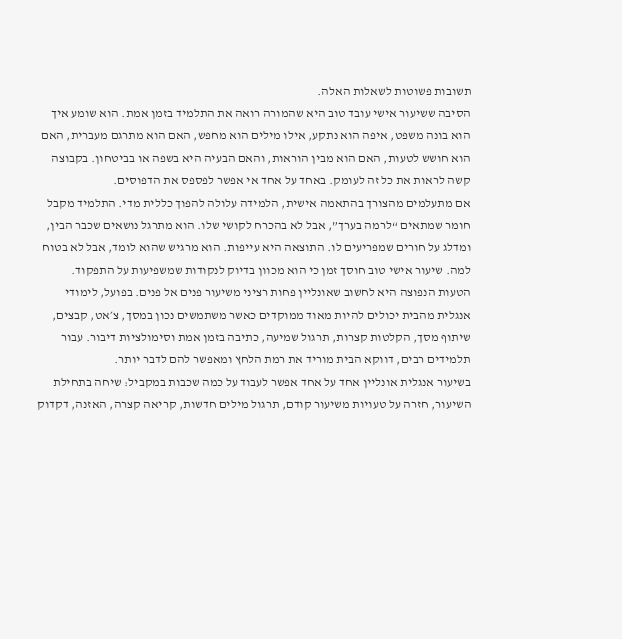תשובות פשוטות לשאלות האלה.
הסיבה ששיעור אישי עובד טוב היא שהמורה רואה את התלמיד בזמן אמת. הוא שומע איך הוא בונה משפט, איפה הוא נתקע, אילו מילים הוא מחפש, האם הוא מתרגם מעברית, האם הוא חושש לטעות, האם הוא מבין הוראות, והאם הבעיה היא בשפה או בביטחון. בקבוצה קשה לראות את כל זה לעומק. באחד על אחד אי אפשר לפספס את הדפוסים.
אם מתעלמים מהצורך בהתאמה אישית, הלמידה עלולה להפוך כללית מדי. התלמיד מקבל חומר שמתאים “לרמה בערך”, אבל לא בהכרח לקושי שלו. הוא מתרגל נושאים שכבר הבין, ומדלג על חורים שמפריעים לו. התוצאה היא עייפות. הוא מרגיש שהוא לומד, אבל לא בטוח למה. שיעור אישי טוב חוסך זמן כי הוא מכוון בדיוק לנקודות שמשפיעות על התפקוד.
הטעות הנפוצה היא לחשוב שאונליין פחות רציני משיעור פנים אל פנים. בפועל, לימודי אנגלית מהבית יכולים להיות מאוד ממוקדים כאשר משתמשים נכון במסך, צ׳אט, קבצים, שיתוף מסך, הקלטות קצרות, תרגול שמיעה, כתיבה בזמן אמת וסימולציות דיבור. עבור תלמידים רבים, דווקא הבית מוריד את רמת הלחץ ומאפשר להם לדבר יותר.
בשיעור אנגלית אונליין אחד על אחד אפשר לעבוד על כמה שכבות במקביל: שיחה בתחילת השיעור, חזרה על טעויות משיעור קודם, תרגול מילים חדשות, קריאה קצרה, האזנה, דקדוק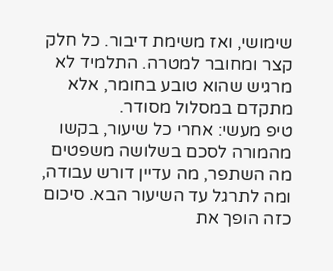שימושי, ואז משימת דיבור. כל חלק קצר ומחובר למטרה. התלמיד לא מרגיש שהוא טובע בחומר, אלא מתקדם במסלול מסודר.
טיפ מעשי: אחרי כל שיעור, בקשו מהמורה לסכם בשלושה משפטים מה השתפר, מה עדיין דורש עבודה, ומה לתרגל עד השיעור הבא. סיכום כזה הופך את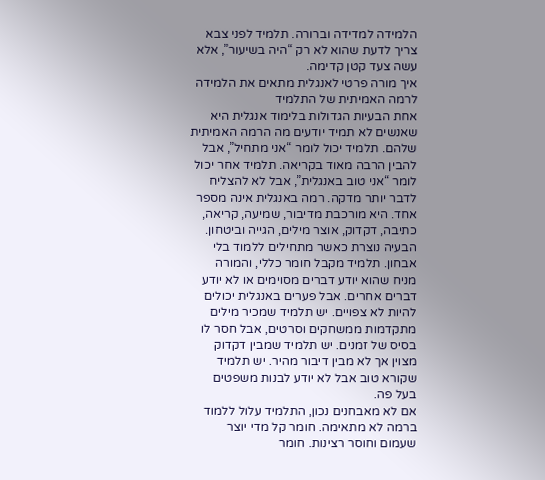הלמידה למדידה וברורה. תלמיד לפני צבא צריך לדעת שהוא לא רק “היה בשיעור”, אלא עשה צעד קטן קדימה.
איך מורה פרטי לאנגלית מתאים את הלמידה לרמה האמיתית של התלמיד
אחת הבעיות הגדולות בלימוד אנגלית היא שאנשים לא תמיד יודעים מה הרמה האמיתית שלהם. תלמיד יכול לומר “אני מתחיל”, אבל להבין הרבה מאוד בקריאה. תלמיד אחר יכול לומר “אני טוב באנגלית”, אבל לא להצליח לדבר יותר מדקה. רמה באנגלית אינה מספר אחד. היא מורכבת מדיבור, שמיעה, קריאה, כתיבה, דקדוק, אוצר מילים, הגייה וביטחון.
הבעיה נוצרת כאשר מתחילים ללמוד בלי אבחון. תלמיד מקבל חומר כללי, והמורה מניח שהוא יודע דברים מסוימים או לא יודע דברים אחרים. אבל פערים באנגלית יכולים להיות לא צפויים. יש תלמיד שמכיר מילים מתקדמות ממשחקים וסרטים, אבל חסר לו בסיס של זמנים. יש תלמיד שמבין דקדוק מצוין אך לא מבין דיבור מהיר. יש תלמיד שקורא טוב אבל לא יודע לבנות משפטים בעל פה.
אם לא מאבחנים נכון, התלמיד עלול ללמוד ברמה לא מתאימה. חומר קל מדי יוצר שעמום וחוסר רצינות. חומר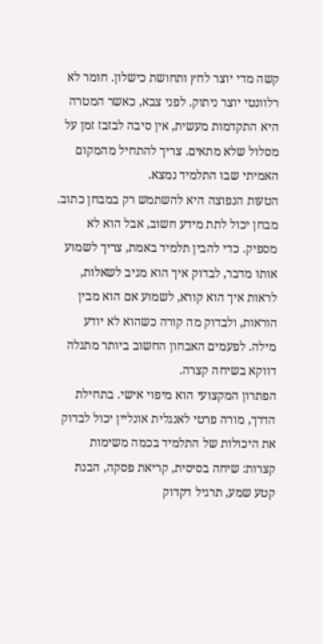קשה מדי יוצר לחץ ותחושת כישלון. חומר לא רלוונטי יוצר ניתוק. לפני צבא, כאשר המטרה היא התקדמות מעשית, אין סיבה לבזבז זמן על מסלול שלא מתאים. צריך להתחיל מהמקום האמיתי שבו התלמיד נמצא.
הטעות הנפוצה היא להשתמש רק במבחן כתוב. מבחן יכול לתת מידע חשוב, אבל הוא לא מספיק. כדי להבין תלמיד באמת, צריך לשמוע אותו מדבר, לבדוק איך הוא מגיב לשאלות, לראות איך הוא קורא, לשמוע אם הוא מבין הוראות, ולבדוק מה קורה כשהוא לא יודע מילה. לפעמים האבחון החשוב ביותר מתגלה דווקא בשיחה קצרה.
הפתרון המקצועי הוא מיפוי אישי. בתחילת הדרך, מורה פרטי לאנגלית אונליין יכול לבדוק את היכולות של התלמיד בכמה משימות קצרות: שיחה בסיסית, קריאת פסקה, הבנת קטע שמע, תרגיל דקדוק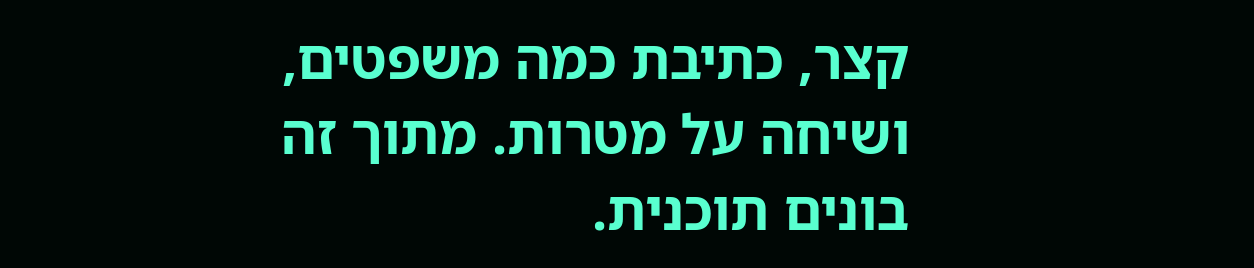קצר, כתיבת כמה משפטים, ושיחה על מטרות. מתוך זה בונים תוכנית.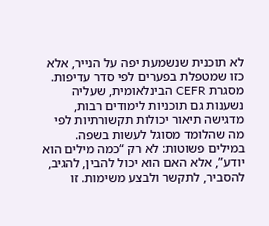לא תוכנית שנשמעת יפה על הנייר, אלא כזו שמטפלת בפערים לפי סדר עדיפות.
מסגרת CEFR הבינלאומית, שעליה נשענות גם תוכניות לימודים רבות, מדגישה תיאור יכולות תקשורתיות לפי מה שהלומד מסוגל לעשות בשפה. במילים פשוטות: לא רק “כמה מילים הוא יודע”, אלא האם הוא יכול להבין, להגיב, להסביר, לתקשר ולבצע משימות. זו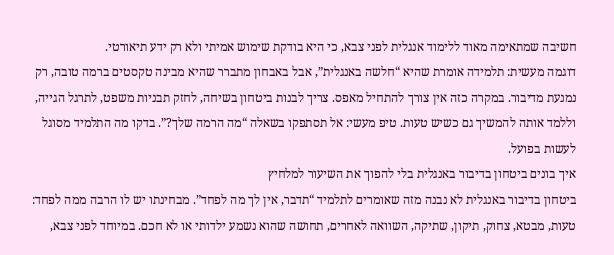חשיבה שמתאימה מאוד ללימוד אנגלית לפני צבא, כי היא בודקת שימוש אמיתי ולא רק ידע תיאורטי.
דוגמה מעשית: תלמידה אומרת שהיא “חלשה באנגלית”, אבל באבחון מתברר שהיא מבינה טקסטים ברמה טובה, רק נמנעת מדיבור. במקרה כזה אין צורך להתחיל מאפס. צריך לבנות ביטחון בשיחה, לחזק תבניות משפט, לתרגל הגייה, וללמד אותה להמשיך גם כשיש טעות. טיפ מעשי: אל תסתפקו בשאלה “מה הרמה שלך?”. בדקו מה התלמיד מסוגל לעשות בפועל.
איך בונים ביטחון בדיבור באנגלית בלי להפוך את השיעור למלחיץ
ביטחון בדיבור באנגלית לא נבנה מזה שאומרים לתלמיד “תדבר, אין לך מה לפחד”. מבחינתו יש לו הרבה ממה לפחד: טעות, מבטא, צחוק, תיקון, שתיקה, השוואה לאחרים, תחושה שהוא נשמע ילדותי או לא חכם. במיוחד לפני צבא,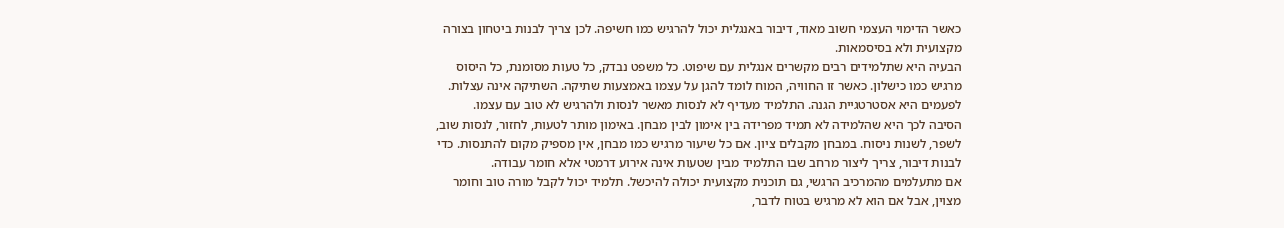כאשר הדימוי העצמי חשוב מאוד, דיבור באנגלית יכול להרגיש כמו חשיפה. לכן צריך לבנות ביטחון בצורה מקצועית ולא בסיסמאות.
הבעיה היא שתלמידים רבים מקשרים אנגלית עם שיפוט. כל משפט נבדק, כל טעות מסומנת, כל היסוס מרגיש כמו כישלון. כאשר זו החוויה, המוח לומד להגן על עצמו באמצעות שתיקה. השתיקה אינה עצלות. לפעמים היא אסטרטגיית הגנה. התלמיד מעדיף לא לנסות מאשר לנסות ולהרגיש לא טוב עם עצמו.
הסיבה לכך היא שהלמידה לא תמיד מפרידה בין אימון לבין מבחן. באימון מותר לטעות, לחזור, לנסות שוב, לשפר, לשנות ניסוח. במבחן מקבלים ציון. אם כל שיעור מרגיש כמו מבחן, אין מספיק מקום להתנסות. כדי לבנות דיבור, צריך ליצור מרחב שבו התלמיד מבין שטעות אינה אירוע דרמטי אלא חומר עבודה.
אם מתעלמים מהמרכיב הרגשי, גם תוכנית מקצועית יכולה להיכשל. תלמיד יכול לקבל מורה טוב וחומר מצוין, אבל אם הוא לא מרגיש בטוח לדבר,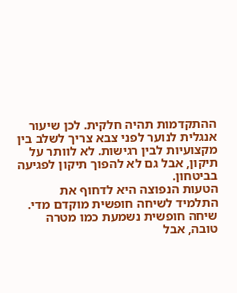ההתקדמות תהיה חלקית. לכן שיעור אנגלית לנוער לפני צבא צריך לשלב בין מקצועיות לבין רגישות. לא לוותר על תיקון, אבל גם לא להפוך תיקון לפגיעה בביטחון.
הטעות הנפוצה היא לדחוף את התלמיד לשיחה חופשית מוקדם מדי. שיחה חופשית נשמעת כמו מטרה טובה, אבל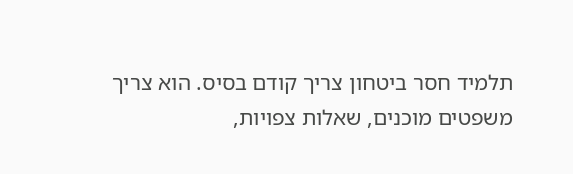תלמיד חסר ביטחון צריך קודם בסיס. הוא צריך משפטים מוכנים, שאלות צפויות,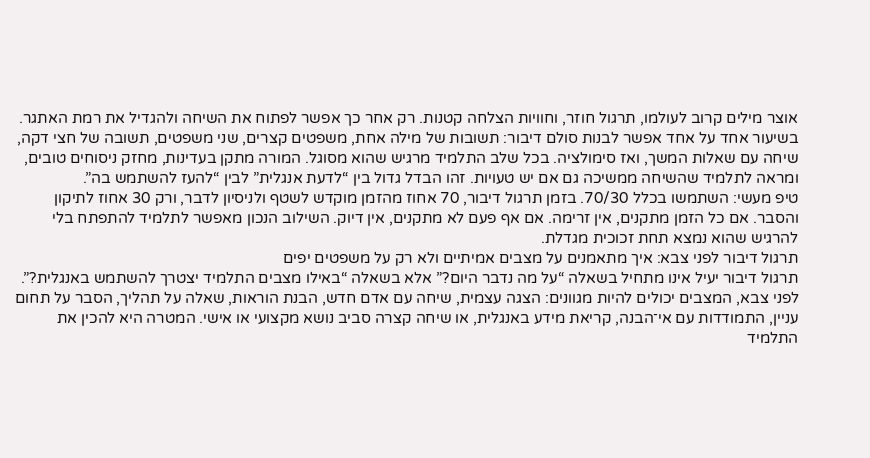אוצר מילים קרוב לעולמו, תרגול חוזר, וחוויות הצלחה קטנות. רק אחר כך אפשר לפתוח את השיחה ולהגדיל את רמת האתגר.
בשיעור אחד על אחד אפשר לבנות סולם דיבור: תשובות של מילה אחת, משפטים קצרים, שני משפטים, תשובה של חצי דקה, שיחה עם שאלות המשך, ואז סימולציה. בכל שלב התלמיד מרגיש שהוא מסוגל. המורה מתקן בעדינות, מחזק ניסוחים טובים, ומראה לתלמיד שהשיחה ממשיכה גם אם יש טעויות. זהו הבדל גדול בין “לדעת אנגלית” לבין “להעז להשתמש בה”.
טיפ מעשי: השתמשו בכלל 70/30. בזמן תרגול דיבור, 70 אחוז מהזמן מוקדש לשטף ולניסיון לדבר, ורק 30 אחוז לתיקון והסבר. אם כל הזמן מתקנים, אין זרימה. אם אף פעם לא מתקנים, אין דיוק. השילוב הנכון מאפשר לתלמיד להתפתח בלי להרגיש שהוא נמצא תחת זכוכית מגדלת.
תרגול דיבור לפני צבא: איך מתאמנים על מצבים אמיתיים ולא רק על משפטים יפים
תרגול דיבור יעיל אינו מתחיל בשאלה “על מה נדבר היום?” אלא בשאלה “באילו מצבים התלמיד יצטרך להשתמש באנגלית?”. לפני צבא, המצבים יכולים להיות מגוונים: הצגה עצמית, שיחה עם אדם חדש, הבנת הוראות, שאלה על תהליך, הסבר על תחום עניין, התמודדות עם אי־הבנה, קריאת מידע באנגלית, או שיחה קצרה סביב נושא מקצועי או אישי. המטרה היא להכין את התלמיד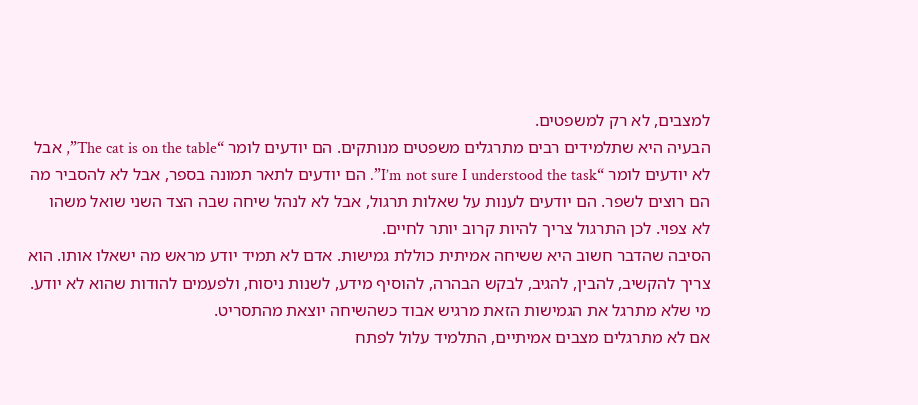למצבים, לא רק למשפטים.
הבעיה היא שתלמידים רבים מתרגלים משפטים מנותקים. הם יודעים לומר “The cat is on the table”, אבל לא יודעים לומר “I’m not sure I understood the task”. הם יודעים לתאר תמונה בספר, אבל לא להסביר מה הם רוצים לשפר. הם יודעים לענות על שאלות תרגול, אבל לא לנהל שיחה שבה הצד השני שואל משהו לא צפוי. לכן התרגול צריך להיות קרוב יותר לחיים.
הסיבה שהדבר חשוב היא ששיחה אמיתית כוללת גמישות. אדם לא תמיד יודע מראש מה ישאלו אותו. הוא צריך להקשיב, להבין, להגיב, לבקש הבהרה, להוסיף מידע, לשנות ניסוח, ולפעמים להודות שהוא לא יודע. מי שלא מתרגל את הגמישות הזאת מרגיש אבוד כשהשיחה יוצאת מהתסריט.
אם לא מתרגלים מצבים אמיתיים, התלמיד עלול לפתח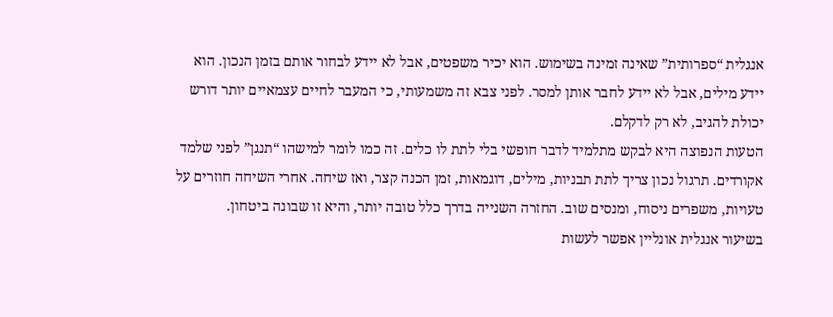אנגלית “ספרותית” שאינה זמינה בשימוש. הוא יכיר משפטים, אבל לא יידע לבחור אותם בזמן הנכון. הוא יידע מילים, אבל לא יידע לחבר אותן למסר. לפני צבא זה משמעותי, כי המעבר לחיים עצמאיים יותר דורש יכולת להגיב, לא רק לדקלם.
הטעות הנפוצה היא לבקש מתלמיד לדבר חופשי בלי לתת לו כלים. זה כמו לומר למישהו “תנגן” לפני שלמד אקורדים. תרגול נכון צריך לתת תבניות, מילים, דוגמאות, זמן הכנה קצר, ואז שיחה. אחרי השיחה חוזרים על טעויות, משפרים ניסוח, ומנסים שוב. החזרה השנייה בדרך כלל טובה יותר, והיא זו שבונה ביטחון.
בשיעור אנגלית אונליין אפשר לעשות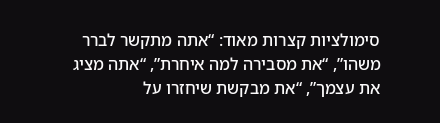סימולציות קצרות מאוד: “אתה מתקשר לברר משהו”, “את מסבירה למה איחרת”, “אתה מציג את עצמך”, “את מבקשת שיחזרו על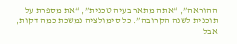ההוראה”, “אתה מתאר בעיה טכנית”, “את מספרת על תוכנית לשנה הקרובה”. כל סימולציה נמשכת כמה דקות, אבל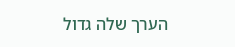הערך שלה גדול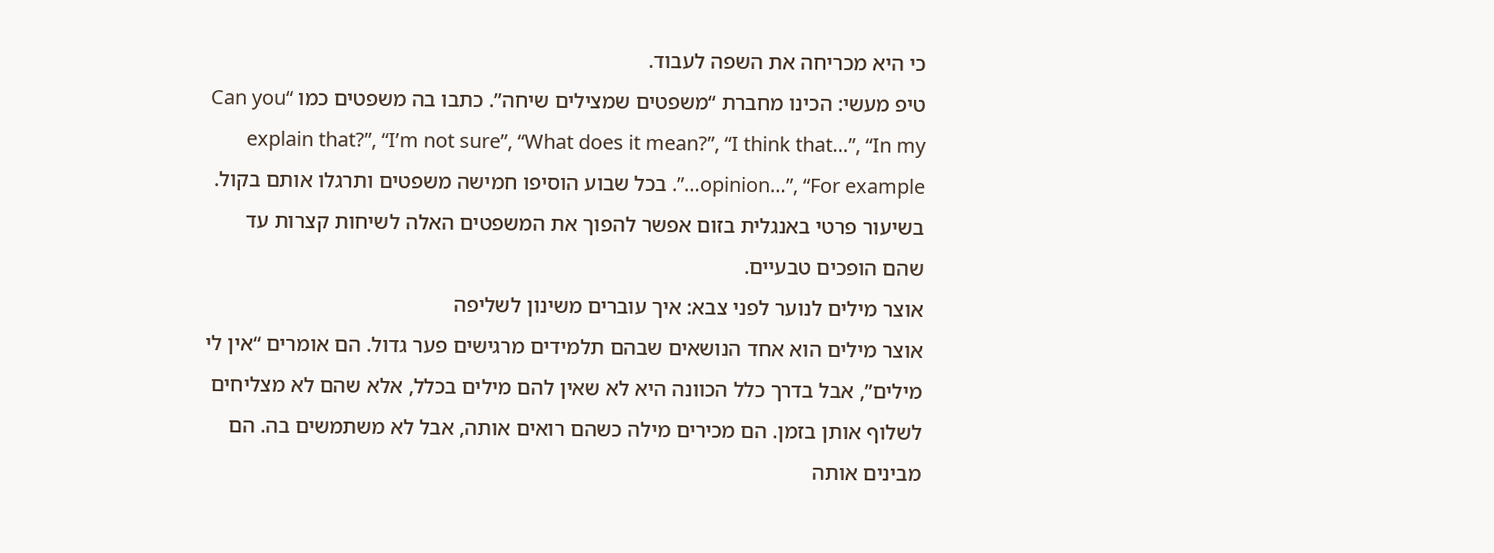כי היא מכריחה את השפה לעבוד.
טיפ מעשי: הכינו מחברת “משפטים שמצילים שיחה”. כתבו בה משפטים כמו “Can you explain that?”, “I’m not sure”, “What does it mean?”, “I think that…”, “In my opinion…”, “For example…”. בכל שבוע הוסיפו חמישה משפטים ותרגלו אותם בקול. בשיעור פרטי באנגלית בזום אפשר להפוך את המשפטים האלה לשיחות קצרות עד שהם הופכים טבעיים.
אוצר מילים לנוער לפני צבא: איך עוברים משינון לשליפה
אוצר מילים הוא אחד הנושאים שבהם תלמידים מרגישים פער גדול. הם אומרים “אין לי מילים”, אבל בדרך כלל הכוונה היא לא שאין להם מילים בכלל, אלא שהם לא מצליחים לשלוף אותן בזמן. הם מכירים מילה כשהם רואים אותה, אבל לא משתמשים בה. הם מבינים אותה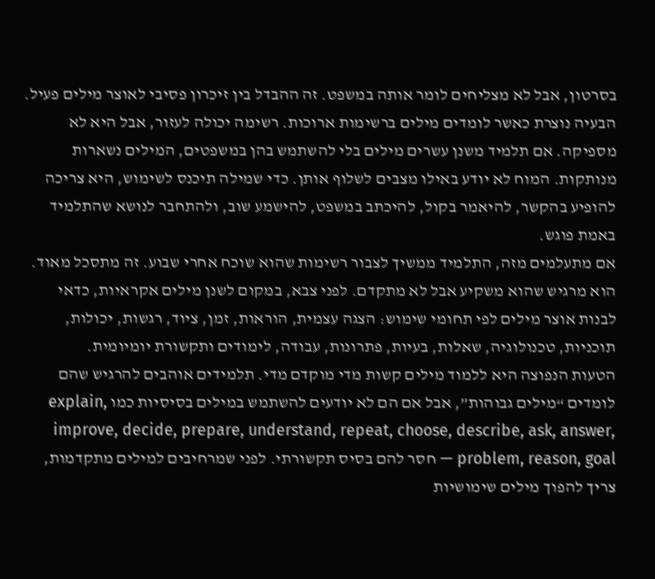בסרטון, אבל לא מצליחים לומר אותה במשפט. זה ההבדל בין זיכרון פסיבי לאוצר מילים פעיל.
הבעיה נוצרת כאשר לומדים מילים ברשימות ארוכות. רשימה יכולה לעזור, אבל היא לא מספיקה. אם תלמיד משנן עשרים מילים בלי להשתמש בהן במשפטים, המילים נשארות מנותקות. המוח לא יודע באילו מצבים לשלוף אותן. כדי שמילה תיכנס לשימוש, היא צריכה להופיע בהקשר, להיאמר בקול, להיכתב במשפט, להישמע שוב, ולהתחבר לנושא שהתלמיד באמת פוגש.
אם מתעלמים מזה, התלמיד ממשיך לצבור רשימות שהוא שוכח אחרי שבוע. זה מתסכל מאוד. הוא מרגיש שהוא משקיע אבל לא מתקדם. לפני צבא, במקום לשנן מילים אקראיות, כדאי לבנות אוצר מילים לפי תחומי שימוש: הצגה עצמית, הוראות, זמן, ציוד, רגשות, יכולות, תוכניות, טכנולוגיה, שאלות, בעיות, פתרונות, עבודה, לימודים ותקשורת יומיומית.
הטעות הנפוצה היא ללמוד מילים קשות מדי מוקדם מדי. תלמידים אוהבים להרגיש שהם לומדים “מילים גבוהות”, אבל אם הם לא יודעים להשתמש במילים בסיסיות כמו explain, improve, decide, prepare, understand, repeat, choose, describe, ask, answer, problem, reason, goal — חסר להם בסיס תקשורתי. לפני שמרחיבים למילים מתקדמות, צריך להפוך מילים שימושיות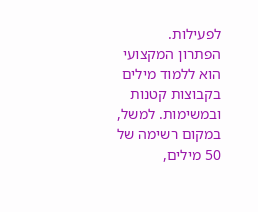לפעילות.
הפתרון המקצועי הוא ללמוד מילים בקבוצות קטנות ובמשימות. למשל, במקום רשימה של 50 מילים,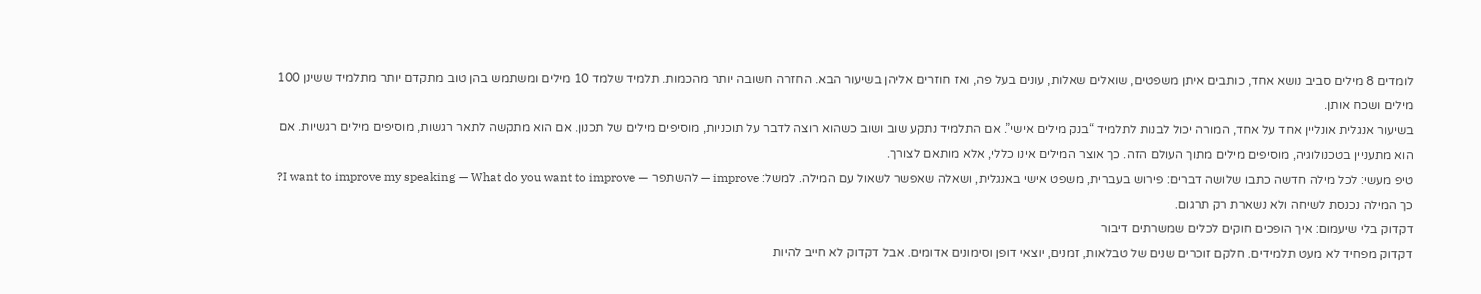לומדים 8 מילים סביב נושא אחד, כותבים איתן משפטים, שואלים שאלות, עונים בעל פה, ואז חוזרים אליהן בשיעור הבא. החזרה חשובה יותר מהכמות. תלמיד שלמד 10 מילים ומשתמש בהן טוב מתקדם יותר מתלמיד ששינן 100 מילים ושכח אותן.
בשיעור אנגלית אונליין אחד על אחד, המורה יכול לבנות לתלמיד “בנק מילים אישי”. אם התלמיד נתקע שוב ושוב כשהוא רוצה לדבר על תוכניות, מוסיפים מילים של תכנון. אם הוא מתקשה לתאר רגשות, מוסיפים מילים רגשיות. אם הוא מתעניין בטכנולוגיה, מוסיפים מילים מתוך העולם הזה. כך אוצר המילים אינו כללי, אלא מותאם לצורך.
טיפ מעשי: לכל מילה חדשה כתבו שלושה דברים: פירוש בעברית, משפט אישי באנגלית, ושאלה שאפשר לשאול עם המילה. למשל: improve — להשתפר — I want to improve my speaking — What do you want to improve? כך המילה נכנסת לשיחה ולא נשארת רק תרגום.
דקדוק בלי שיעמום: איך הופכים חוקים לכלים שמשרתים דיבור
דקדוק מפחיד לא מעט תלמידים. חלקם זוכרים שנים של טבלאות, זמנים, יוצאי דופן וסימונים אדומים. אבל דקדוק לא חייב להיות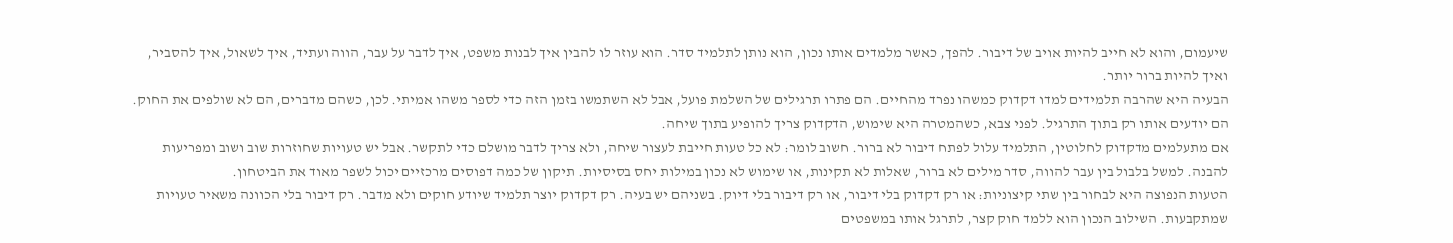שיעמום, והוא לא חייב להיות אויב של דיבור. להפך, כאשר מלמדים אותו נכון, הוא נותן לתלמיד סדר. הוא עוזר לו להבין איך לבנות משפט, איך לדבר על עבר, הווה ועתיד, איך לשאול, איך להסביר, ואיך להיות ברור יותר.
הבעיה היא שהרבה תלמידים למדו דקדוק כמשהו נפרד מהחיים. הם פתרו תרגילים של השלמת פועל, אבל לא השתמשו בזמן הזה כדי לספר משהו אמיתי. לכן, כשהם מדברים, הם לא שולפים את החוק. הם יודעים אותו רק בתוך התרגיל. לפני צבא, כשהמטרה היא שימוש, הדקדוק צריך להופיע בתוך שיחה.
אם מתעלמים מדקדוק לחלוטין, התלמיד עלול לפתח דיבור לא ברור. חשוב לומר: לא כל טעות חייבת לעצור שיחה, ולא צריך לדבר מושלם כדי לתקשר. אבל יש טעויות שחוזרות שוב ושוב ומפריעות להבנה. למשל בלבול בין עבר להווה, סדר מילים לא ברור, שאלות לא תקינות, או שימוש לא נכון במילות יחס בסיסיות. תיקון של כמה דפוסים מרכזיים יכול לשפר מאוד את הביטחון.
הטעות הנפוצה היא לבחור בין שתי קיצוניות: או רק דקדוק בלי דיבור, או רק דיבור בלי דיוק. בשניהם יש בעיה. רק דקדוק יוצר תלמיד שיודע חוקים ולא מדבר. רק דיבור בלי הכוונה משאיר טעויות שמתקבעות. השילוב הנכון הוא ללמד חוק קצר, לתרגל אותו במשפטים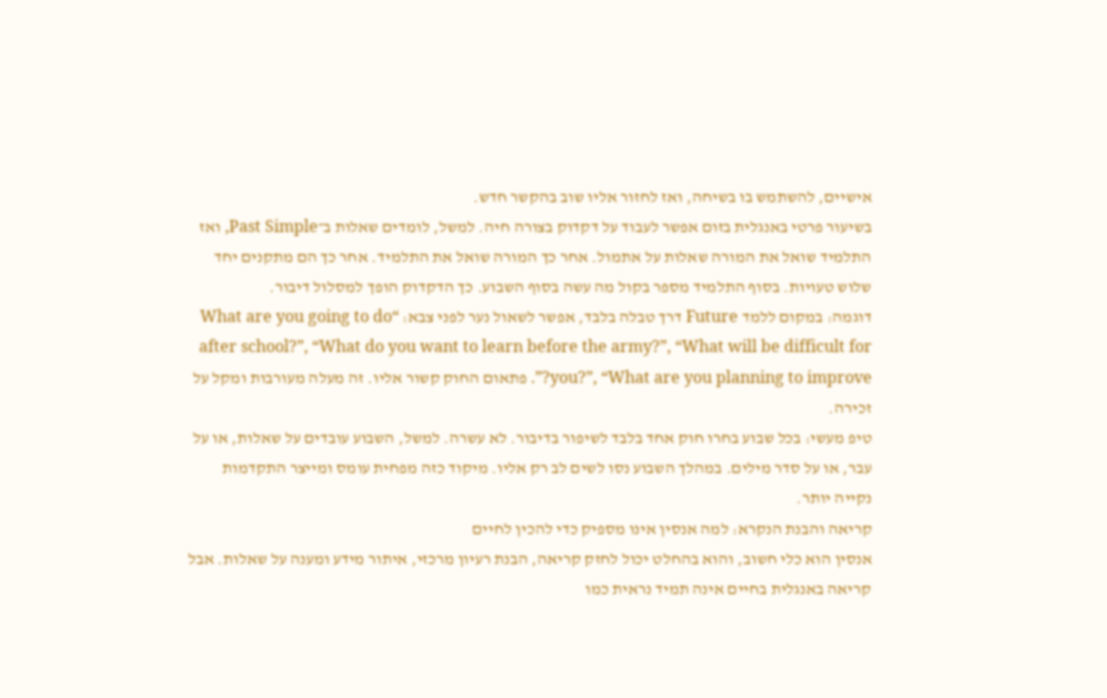אישיים, להשתמש בו בשיחה, ואז לחזור אליו שוב בהקשר חדש.
בשיעור פרטי באנגלית בזום אפשר לעבוד על דקדוק בצורה חיה. למשל, לומדים שאלות ב־Past Simple, ואז התלמיד שואל את המורה שאלות על אתמול. אחר כך המורה שואל את התלמיד. אחר כך הם מתקנים יחד שלוש טעויות. בסוף התלמיד מספר בקול מה עשה בסוף השבוע. כך הדקדוק הופך למסלול דיבור.
דוגמה: במקום ללמד Future דרך טבלה בלבד, אפשר לשאול נער לפני צבא: “What are you going to do after school?”, “What do you want to learn before the army?”, “What will be difficult for you?”, “What are you planning to improve?”. פתאום החוק קשור אליו. זה מעלה מעורבות ומקל על זכירה.
טיפ מעשי: בכל שבוע בחרו חוק אחד בלבד לשיפור בדיבור. לא עשרה. למשל, השבוע עובדים על שאלות, או על עבר, או על סדר מילים. במהלך השבוע נסו לשים לב רק אליו. מיקוד כזה מפחית עומס ומייצר התקדמות נקייה יותר.
קריאה והבנת הנקרא: למה אנסין אינו מספיק כדי להכין לחיים
אנסין הוא כלי חשוב, והוא בהחלט יכול לחזק קריאה, הבנת רעיון מרכזי, איתור מידע ומענה על שאלות. אבל קריאה באנגלית בחיים אינה תמיד נראית כמו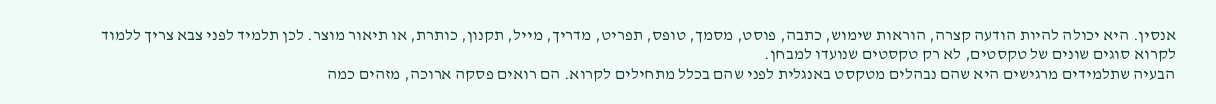אנסין. היא יכולה להיות הודעה קצרה, הוראות שימוש, כתבה, פוסט, מסמך, טופס, תפריט, מדריך, מייל, תקנון, כותרת, או תיאור מוצר. לכן תלמיד לפני צבא צריך ללמוד לקרוא סוגים שונים של טקסטים, לא רק טקסטים שנועדו למבחן.
הבעיה שתלמידים מרגישים היא שהם נבהלים מטקסט באנגלית לפני שהם בכלל מתחילים לקרוא. הם רואים פסקה ארוכה, מזהים כמה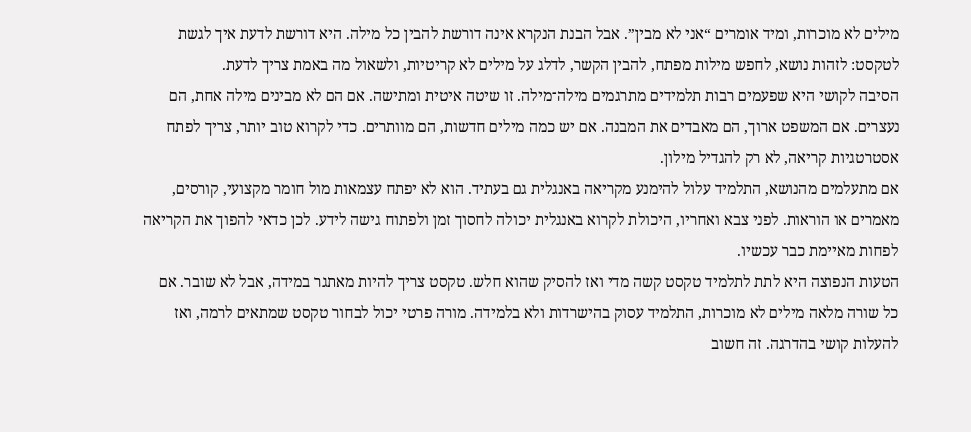מילים לא מוכרות, ומיד אומרים “אני לא מבין”. אבל הבנת הנקרא אינה דורשת להבין כל מילה. היא דורשת לדעת איך לגשת לטקסט: לזהות נושא, לחפש מילות מפתח, להבין הקשר, לדלג על מילים לא קריטיות, ולשאול מה באמת צריך לדעת.
הסיבה לקושי היא שפעמים רבות תלמידים מתרגמים מילה־מילה. זו שיטה איטית ומתישה. אם הם לא מבינים מילה אחת, הם נעצרים. אם המשפט ארוך, הם מאבדים את המבנה. אם יש כמה מילים חדשות, הם מוותרים. כדי לקרוא טוב יותר, צריך לפתח אסטרטגיות קריאה, לא רק להגדיל מילון.
אם מתעלמים מהנושא, התלמיד עלול להימנע מקריאה באנגלית גם בעתיד. הוא לא יפתח עצמאות מול חומר מקצועי, קורסים, מאמרים או הוראות. לפני צבא ואחריו, היכולת לקרוא באנגלית יכולה לחסוך זמן ולפתוח גישה לידע. לכן כדאי להפוך את הקריאה לפחות מאיימת כבר עכשיו.
הטעות הנפוצה היא לתת לתלמיד טקסט קשה מדי ואז להסיק שהוא חלש. טקסט צריך להיות מאתגר במידה, אבל לא שובר. אם כל שורה מלאה מילים לא מוכרות, התלמיד עסוק בהישרדות ולא בלמידה. מורה פרטי יכול לבחור טקסט שמתאים לרמה, ואז להעלות קושי בהדרגה. זה חשוב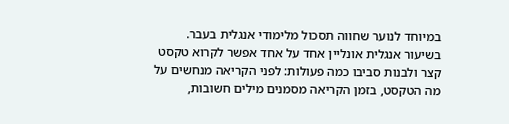במיוחד לנוער שחווה תסכול מלימודי אנגלית בעבר.
בשיעור אנגלית אונליין אחד על אחד אפשר לקרוא טקסט קצר ולבנות סביבו כמה פעולות: לפני הקריאה מנחשים על מה הטקסט, בזמן הקריאה מסמנים מילים חשובות,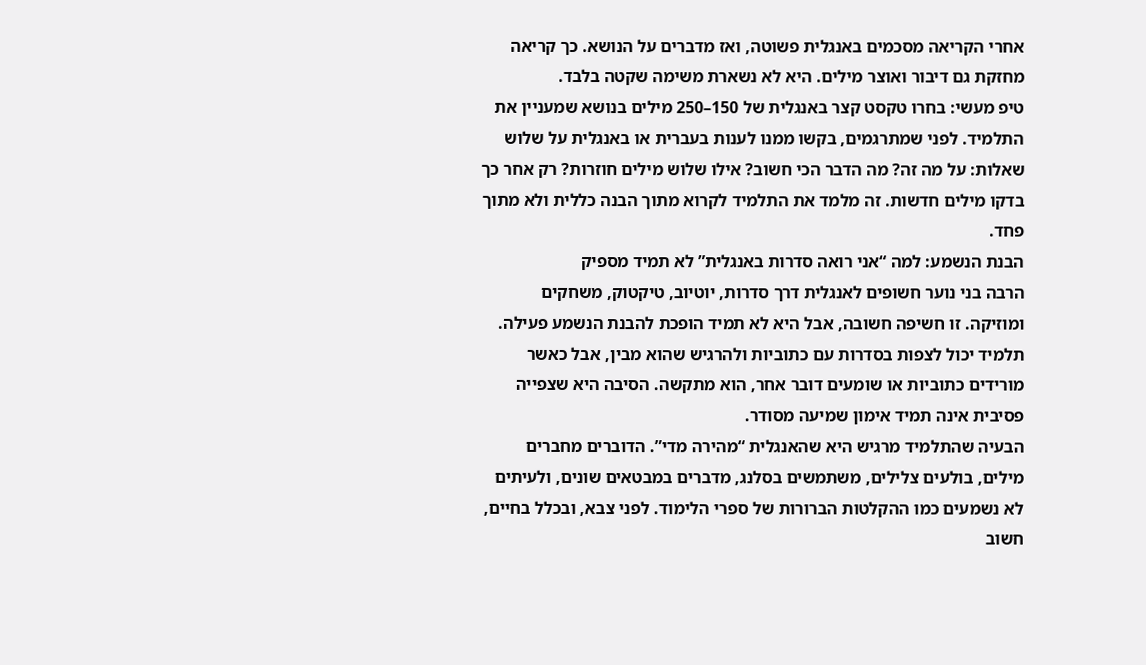אחרי הקריאה מסכמים באנגלית פשוטה, ואז מדברים על הנושא. כך קריאה מחזקת גם דיבור ואוצר מילים. היא לא נשארת משימה שקטה בלבד.
טיפ מעשי: בחרו טקסט קצר באנגלית של 150–250 מילים בנושא שמעניין את התלמיד. לפני שמתרגמים, בקשו ממנו לענות בעברית או באנגלית על שלוש שאלות: על מה זה? מה הדבר הכי חשוב? אילו שלוש מילים חוזרות? רק אחר כך בדקו מילים חדשות. זה מלמד את התלמיד לקרוא מתוך הבנה כללית ולא מתוך פחד.
הבנת הנשמע: למה “אני רואה סדרות באנגלית” לא תמיד מספיק
הרבה בני נוער חשופים לאנגלית דרך סדרות, יוטיוב, טיקטוק, משחקים ומוזיקה. זו חשיפה חשובה, אבל היא לא תמיד הופכת להבנת הנשמע פעילה. תלמיד יכול לצפות בסדרות עם כתוביות ולהרגיש שהוא מבין, אבל כאשר מורידים כתוביות או שומעים דובר אחר, הוא מתקשה. הסיבה היא שצפייה פסיבית אינה תמיד אימון שמיעה מסודר.
הבעיה שהתלמיד מרגיש היא שהאנגלית “מהירה מדי”. הדוברים מחברים מילים, בולעים צלילים, משתמשים בסלנג, מדברים במבטאים שונים, ולעיתים לא נשמעים כמו ההקלטות הברורות של ספרי הלימוד. לפני צבא, ובכלל בחיים, חשוב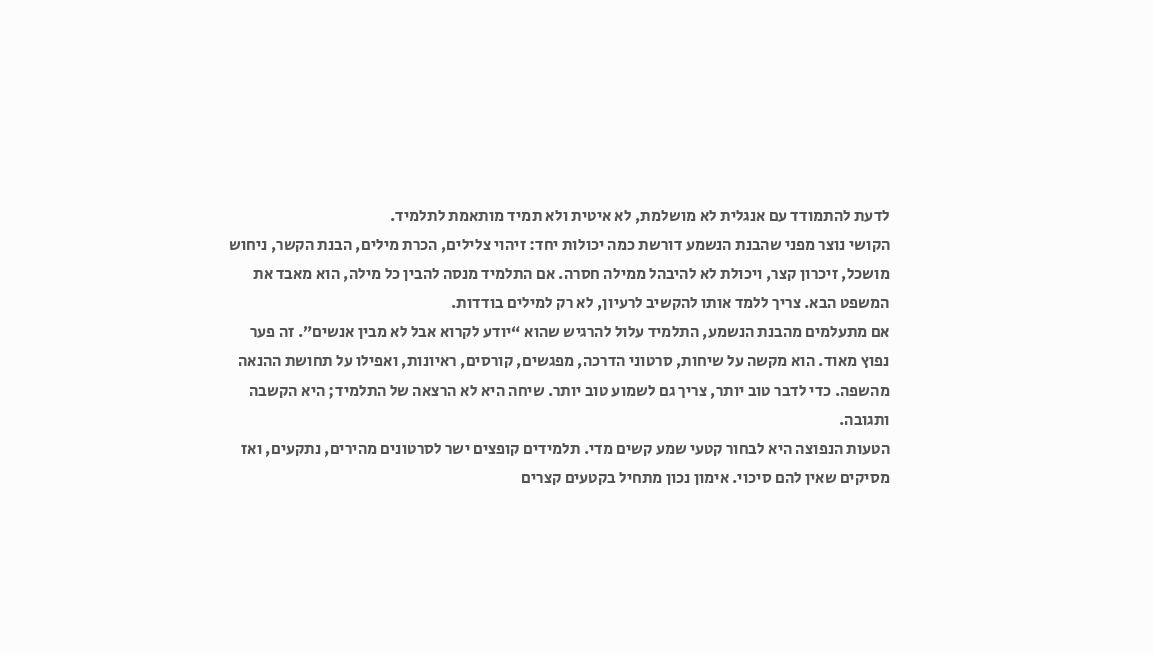לדעת להתמודד עם אנגלית לא מושלמת, לא איטית ולא תמיד מותאמת לתלמיד.
הקושי נוצר מפני שהבנת הנשמע דורשת כמה יכולות יחד: זיהוי צלילים, הכרת מילים, הבנת הקשר, ניחוש מושכל, זיכרון קצר, ויכולת לא להיבהל ממילה חסרה. אם התלמיד מנסה להבין כל מילה, הוא מאבד את המשפט הבא. צריך ללמד אותו להקשיב לרעיון, לא רק למילים בודדות.
אם מתעלמים מהבנת הנשמע, התלמיד עלול להרגיש שהוא “יודע לקרוא אבל לא מבין אנשים”. זה פער נפוץ מאוד. הוא מקשה על שיחות, סרטוני הדרכה, מפגשים, קורסים, ראיונות, ואפילו על תחושת ההנאה מהשפה. כדי לדבר טוב יותר, צריך גם לשמוע טוב יותר. שיחה היא לא הרצאה של התלמיד; היא הקשבה ותגובה.
הטעות הנפוצה היא לבחור קטעי שמע קשים מדי. תלמידים קופצים ישר לסרטונים מהירים, נתקעים, ואז מסיקים שאין להם סיכוי. אימון נכון מתחיל בקטעים קצרים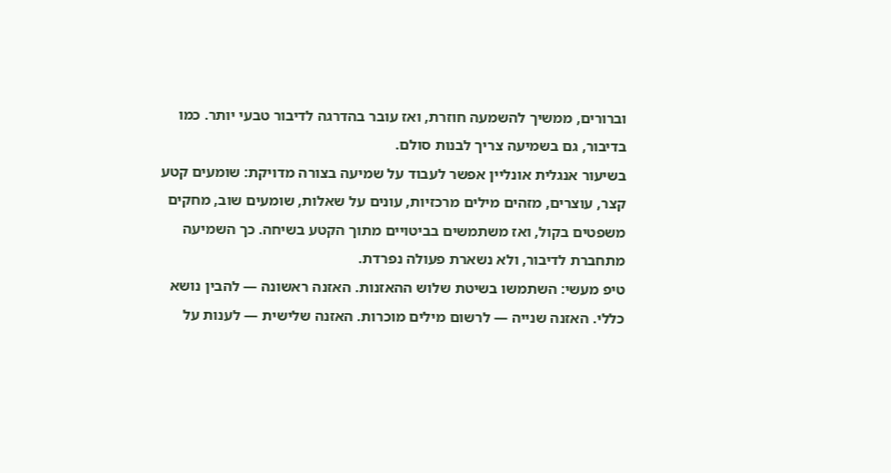וברורים, ממשיך להשמעה חוזרת, ואז עובר בהדרגה לדיבור טבעי יותר. כמו בדיבור, גם בשמיעה צריך לבנות סולם.
בשיעור אנגלית אונליין אפשר לעבוד על שמיעה בצורה מדויקת: שומעים קטע קצר, עוצרים, מזהים מילים מרכזיות, עונים על שאלות, שומעים שוב, מחקים משפטים בקול, ואז משתמשים בביטויים מתוך הקטע בשיחה. כך השמיעה מתחברת לדיבור, ולא נשארת פעולה נפרדת.
טיפ מעשי: השתמשו בשיטת שלוש ההאזנות. האזנה ראשונה — להבין נושא כללי. האזנה שנייה — לרשום מילים מוכרות. האזנה שלישית — לענות על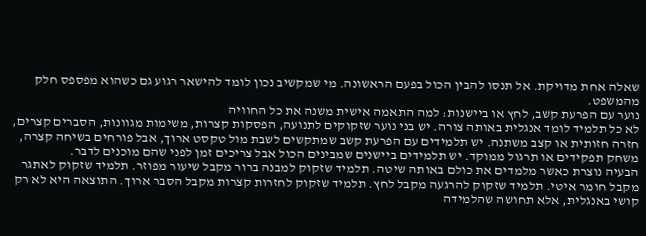שאלה אחת מדויקת. אל תנסו להבין הכול בפעם הראשונה. מי שמקשיב נכון לומד להישאר רגוע גם כשהוא מפספס חלק מהמשפט.
נוער עם הפרעת קשב, לחץ או ביישנות: למה התאמה אישית משנה את כל החוויה
לא כל תלמיד לומד אנגלית באותה צורה. יש בני נוער שזקוקים לתנועה, הפסקות קצרות, משימות מגוונות, הסברים קצרים, חזרה חזותית או קצב משתנה. יש תלמידים עם הפרעת קשב שמתקשים לשבת מול טקסט ארוך, אבל פורחים בשיחה קצרה, משחק תפקידים או תרגול ממוקד. יש תלמידים ביישנים שמבינים הכול אבל צריכים זמן לפני שהם מוכנים לדבר.
הבעיה נוצרת כאשר מלמדים את כולם באותה שיטה. תלמיד שזקוק למבנה ברור מקבל שיעור מפוזר. תלמיד שזקוק לאתגר מקבל חומר איטי. תלמיד שזקוק להרגעה מקבל לחץ. תלמיד שזקוק לחזרות קצרות מקבל הסבר ארוך. התוצאה היא לא רק קושי באנגלית, אלא תחושה שהלמידה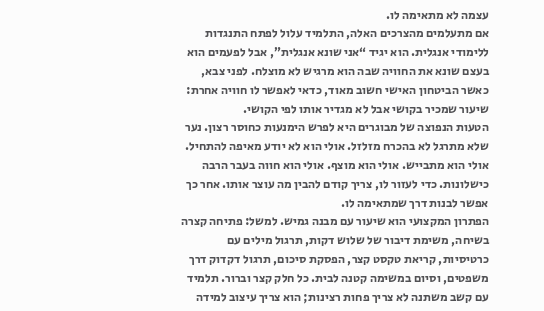עצמה לא מתאימה לו.
אם מתעלמים מהצרכים האלה, התלמיד עלול לפתח התנגדות ללימודי אנגלית. הוא יגיד “אני שונא אנגלית”, אבל לפעמים הוא בעצם שונא את החוויה שבה הוא מרגיש לא מוצלח. לפני צבא, כאשר הביטחון האישי חשוב מאוד, כדאי לאפשר לו חוויה אחרת: שיעור שמכיר בקושי אבל לא מגדיר אותו לפי הקושי.
הטעות הנפוצה של מבוגרים היא לפרש הימנעות כחוסר רצון. נער שלא מתרגל לא בהכרח מזלזל. אולי הוא לא יודע מאיפה להתחיל. אולי הוא מתבייש. אולי הוא מוצף. אולי הוא חווה בעבר הרבה כישלונות. כדי לעזור לו, צריך קודם להבין מה עוצר אותו. אחר כך אפשר לבנות דרך שמתאימה לו.
הפתרון המקצועי הוא שיעור עם מבנה גמיש. למשל: פתיחה קצרה בשיחה, משימת דיבור של שלוש דקות, תרגול מילים עם כרטיסיות, קריאת טקסט קצר, הפסקת סיכום, תרגול דקדוק דרך משפטים, וסיום במשימה קטנה לבית. כל חלק קצר וברור. תלמיד עם קשב משתנה לא צריך פחות רצינות; הוא צריך עיצוב למידה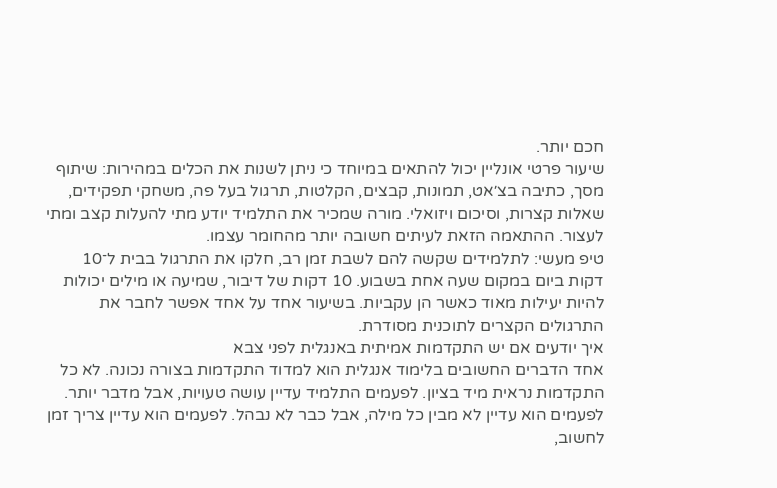חכם יותר.
שיעור פרטי אונליין יכול להתאים במיוחד כי ניתן לשנות את הכלים במהירות: שיתוף מסך, כתיבה בצ׳אט, תמונות, קבצים, הקלטות, תרגול בעל פה, משחקי תפקידים, שאלות קצרות, וסיכום ויזואלי. מורה שמכיר את התלמיד יודע מתי להעלות קצב ומתי לעצור. ההתאמה הזאת לעיתים חשובה יותר מהחומר עצמו.
טיפ מעשי: לתלמידים שקשה להם לשבת זמן רב, חלקו את התרגול בבית ל־10 דקות ביום במקום שעה אחת בשבוע. 10 דקות של דיבור, שמיעה או מילים יכולות להיות יעילות מאוד כאשר הן עקביות. בשיעור אחד על אחד אפשר לחבר את התרגולים הקצרים לתוכנית מסודרת.
איך יודעים אם יש התקדמות אמיתית באנגלית לפני צבא
אחד הדברים החשובים בלימוד אנגלית הוא למדוד התקדמות בצורה נכונה. לא כל התקדמות נראית מיד בציון. לפעמים התלמיד עדיין עושה טעויות, אבל מדבר יותר. לפעמים הוא עדיין לא מבין כל מילה, אבל כבר לא נבהל. לפעמים הוא עדיין צריך זמן לחשוב,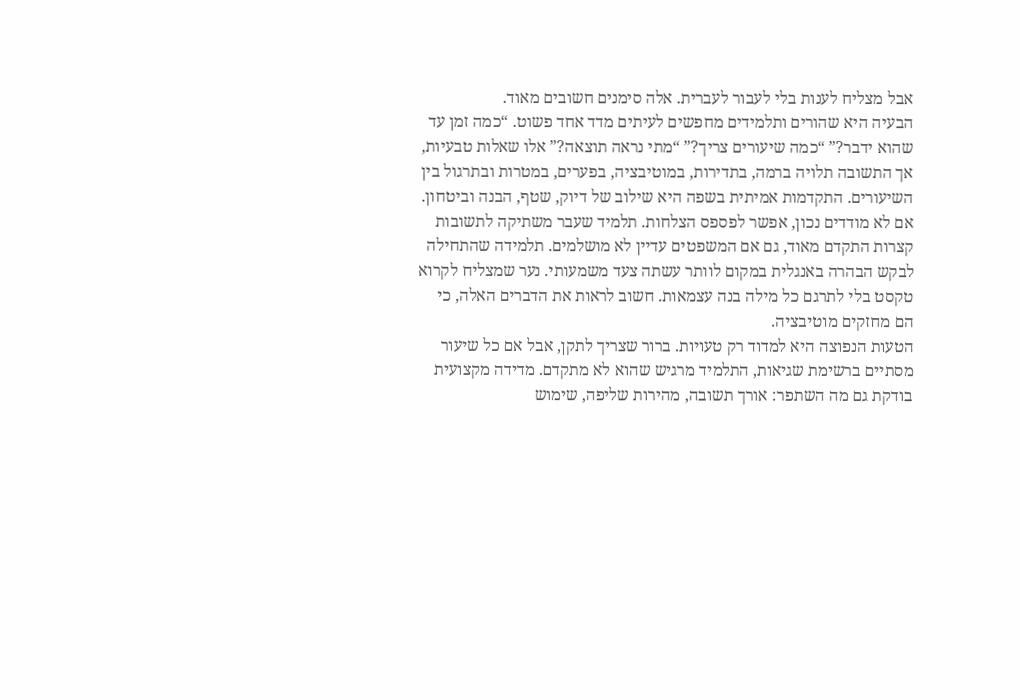אבל מצליח לענות בלי לעבור לעברית. אלה סימנים חשובים מאוד.
הבעיה היא שהורים ותלמידים מחפשים לעיתים מדד אחד פשוט. “כמה זמן עד שהוא ידבר?” “כמה שיעורים צריך?” “מתי נראה תוצאה?” אלו שאלות טבעיות, אך התשובה תלויה ברמה, בתדירות, במוטיבציה, בפערים, במטרות ובתרגול בין השיעורים. התקדמות אמיתית בשפה היא שילוב של דיוק, שטף, הבנה וביטחון.
אם לא מודדים נכון, אפשר לפספס הצלחות. תלמיד שעבר משתיקה לתשובות קצרות התקדם מאוד, גם אם המשפטים עדיין לא מושלמים. תלמידה שהתחילה לבקש הבהרה באנגלית במקום לוותר עשתה צעד משמעותי. נער שמצליח לקרוא טקסט בלי לתרגם כל מילה בנה עצמאות. חשוב לראות את הדברים האלה, כי הם מחזקים מוטיבציה.
הטעות הנפוצה היא למדוד רק טעויות. ברור שצריך לתקן, אבל אם כל שיעור מסתיים ברשימת שגיאות, התלמיד מרגיש שהוא לא מתקדם. מדידה מקצועית בודקת גם מה השתפר: אורך תשובה, מהירות שליפה, שימוש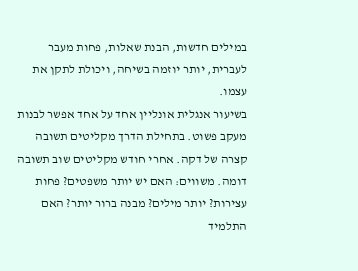במילים חדשות, הבנת שאלות, פחות מעבר לעברית, יותר יוזמה בשיחה, ויכולת לתקן את עצמו.
בשיעור אנגלית אונליין אחד על אחד אפשר לבנות מעקב פשוט. בתחילת הדרך מקליטים תשובה קצרה של דקה. אחרי חודש מקליטים שוב תשובה דומה. משווים: האם יש יותר משפטים? פחות עצירות? יותר מילים? מבנה ברור יותר? האם התלמיד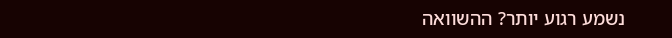נשמע רגוע יותר? ההשוואה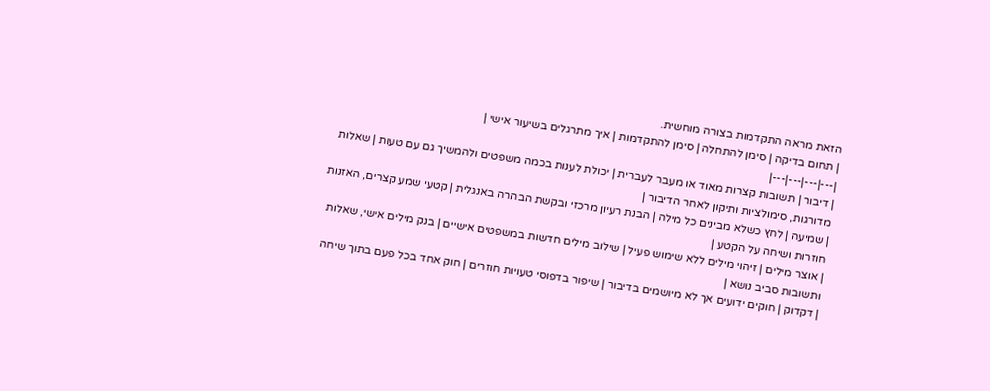הזאת מראה התקדמות בצורה מוחשית.
| תחום בדיקה | סימן להתחלה | סימן להתקדמות | איך מתרגלים בשיעור אישי |
|---|---|---|---|
| דיבור | תשובות קצרות מאוד או מעבר לעברית | יכולת לענות בכמה משפטים ולהמשיך גם עם טעות | שאלות מדורגות, סימולציות ותיקון לאחר הדיבור |
| שמיעה | לחץ כשלא מבינים כל מילה | הבנת רעיון מרכזי ובקשת הבהרה באנגלית | קטעי שמע קצרים, האזנות חוזרות ושיחה על הקטע |
| אוצר מילים | זיהוי מילים ללא שימוש פעיל | שילוב מילים חדשות במשפטים אישיים | בנק מילים אישי, שאלות ותשובות סביב נושא |
| דקדוק | חוקים ידועים אך לא מיושמים בדיבור | שיפור בדפוסי טעויות חוזרים | חוק אחד בכל פעם בתוך שיחה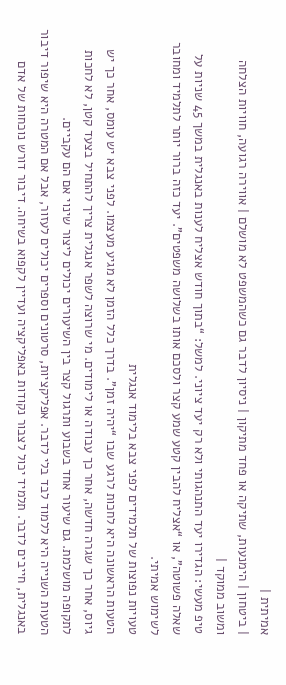אמיתית |
| ביטחון | הימנעות, שתיקה או פחד מתיקון | ניסיון לדבר גם כשהמשפט לא מושלם | אווירה רגועה, חוויות הצלחה ומשוב ממוקד |
טיפ מעשי: הגדירו יעד התנהגותי ולא רק יעד ציוני. למשל: “בתוך חודש אצליח לענות באנגלית במשך 45 שניות על שאלה פשוטה”, או “אצליח להבין קטע שמע קצר ולסכם אותו בשלושה משפטים”. יעד כזה ברור יותר לתלמיד ומחובר לשימוש אמיתי.
טעויות נפוצות של תלמידים לפני צבא בלימוד אנגלית
הטעות הראשונה היא לחכות לרגע שבו “יהיה זמן”. בדרך כלל הזמן לא מגיע מעצמו. לפני צבא יש עומס, אחר כך יש גיוס, אחר כך שגרה חדשה, אחר כך עבודה או לימודים. מי שרוצה לשפר אנגלית צריך להתחיל בצעד קטן, לא לחכות לתקופה מושלמת. גם שיעור אחד בשבוע ותרגול קצר בין השיעורים יכולים ליצור שינוי אם הם עקביים.
הטעות השנייה היא ללמוד לבד בלי לדבר. אפליקציות, סרטונים וספרים יכולים לעזור, אבל אם המטרה היא שיפור דיבור באנגלית, חייבים לדבר. תלמיד יכול לצבור נקודות באפליקציה ועדיין לקפוא בשיחה. דיבור דורש נוכחות של אדם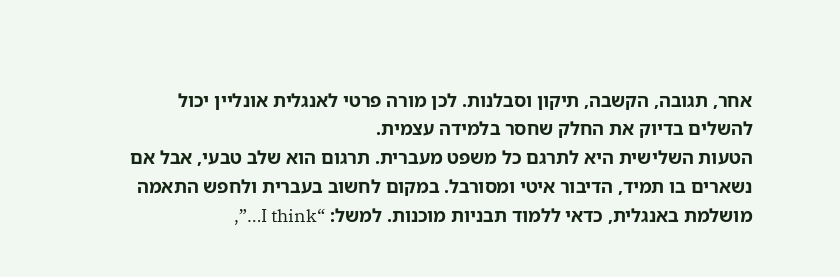אחר, תגובה, הקשבה, תיקון וסבלנות. לכן מורה פרטי לאנגלית אונליין יכול להשלים בדיוק את החלק שחסר בלמידה עצמית.
הטעות השלישית היא לתרגם כל משפט מעברית. תרגום הוא שלב טבעי, אבל אם נשארים בו תמיד, הדיבור איטי ומסורבל. במקום לחשוב בעברית ולחפש התאמה מושלמת באנגלית, כדאי ללמוד תבניות מוכנות. למשל: “I think…”,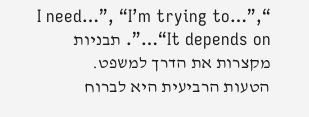“I need…”, “I’m trying to…”, “It depends on…”. תבניות מקצרות את הדרך למשפט.
הטעות הרביעית היא לברוח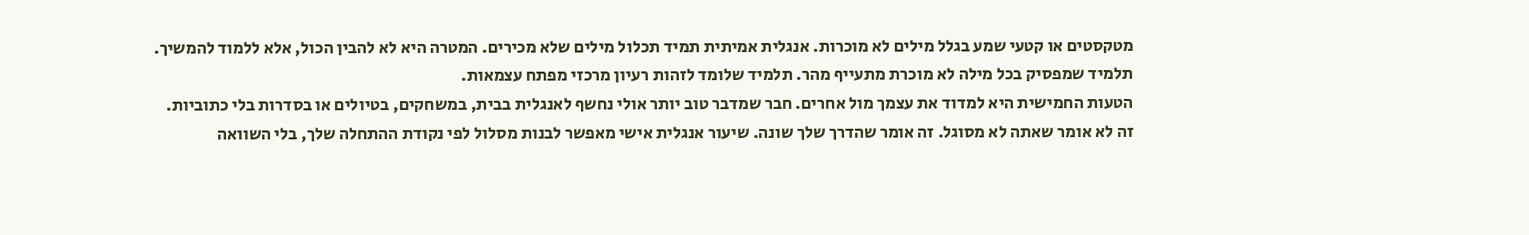מטקסטים או קטעי שמע בגלל מילים לא מוכרות. אנגלית אמיתית תמיד תכלול מילים שלא מכירים. המטרה היא לא להבין הכול, אלא ללמוד להמשיך. תלמיד שמפסיק בכל מילה לא מוכרת מתעייף מהר. תלמיד שלומד לזהות רעיון מרכזי מפתח עצמאות.
הטעות החמישית היא למדוד את עצמך מול אחרים. חבר שמדבר טוב יותר אולי נחשף לאנגלית בבית, במשחקים, בטיולים או בסדרות בלי כתוביות. זה לא אומר שאתה לא מסוגל. זה אומר שהדרך שלך שונה. שיעור אנגלית אישי מאפשר לבנות מסלול לפי נקודת ההתחלה שלך, בלי השוואה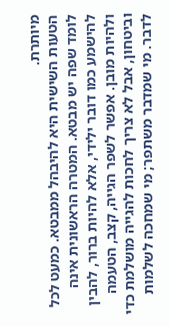מיותרת.
הטעות השישית היא להיבהל ממבטא. כמעט לכל לומד שפה יש מבטא. המטרה הראשונית אינה להישמע כמו דובר ילידי, אלא להיות ברור, להבין ולהיות מובן. אפשר לשפר הגייה, קצב, הטעמה וביטחון, אבל לא צריך לחכות להגייה מושלמת כדי לדבר. מי שמדבר משתפר; מי שמחכה לשלמות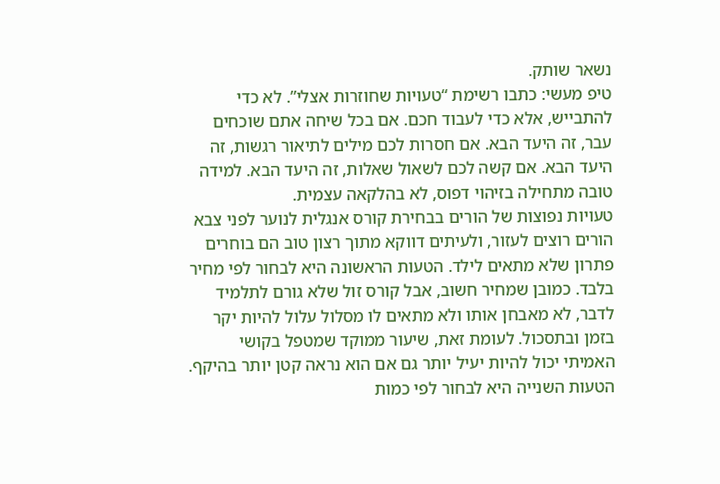נשאר שותק.
טיפ מעשי: כתבו רשימת “טעויות שחוזרות אצלי”. לא כדי להתבייש, אלא כדי לעבוד חכם. אם בכל שיחה אתם שוכחים עבר, זה היעד הבא. אם חסרות לכם מילים לתיאור רגשות, זה היעד הבא. אם קשה לכם לשאול שאלות, זה היעד הבא. למידה טובה מתחילה בזיהוי דפוס, לא בהלקאה עצמית.
טעויות נפוצות של הורים בבחירת קורס אנגלית לנוער לפני צבא
הורים רוצים לעזור, ולעיתים דווקא מתוך רצון טוב הם בוחרים פתרון שלא מתאים לילד. הטעות הראשונה היא לבחור לפי מחיר בלבד. כמובן שמחיר חשוב, אבל קורס זול שלא גורם לתלמיד לדבר, לא מאבחן אותו ולא מתאים לו מסלול עלול להיות יקר בזמן ובתסכול. לעומת זאת, שיעור ממוקד שמטפל בקושי האמיתי יכול להיות יעיל יותר גם אם הוא נראה קטן יותר בהיקף.
הטעות השנייה היא לבחור לפי כמות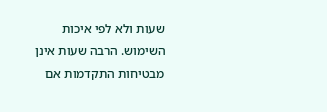שעות ולא לפי איכות השימוש. הרבה שעות אינן מבטיחות התקדמות אם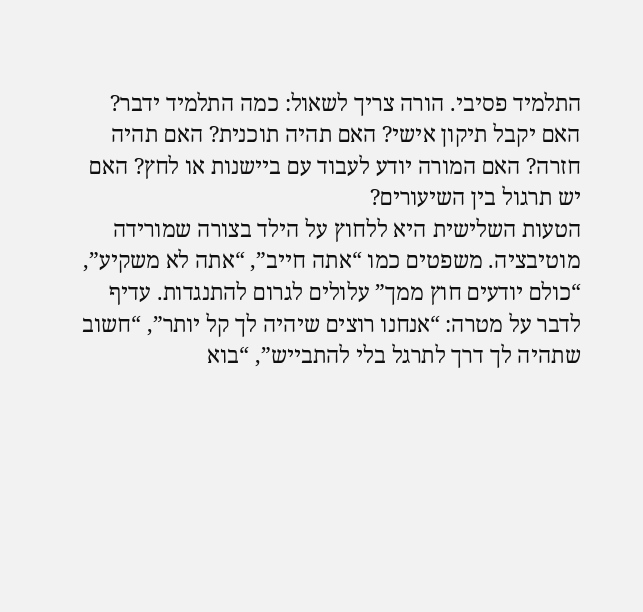התלמיד פסיבי. הורה צריך לשאול: כמה התלמיד ידבר? האם יקבל תיקון אישי? האם תהיה תוכנית? האם תהיה חזרה? האם המורה יודע לעבוד עם ביישנות או לחץ? האם יש תרגול בין השיעורים?
הטעות השלישית היא ללחוץ על הילד בצורה שמורידה מוטיבציה. משפטים כמו “אתה חייב”, “אתה לא משקיע”, “כולם יודעים חוץ ממך” עלולים לגרום להתנגדות. עדיף לדבר על מטרה: “אנחנו רוצים שיהיה לך קל יותר”, “חשוב שתהיה לך דרך לתרגל בלי להתבייש”, “בוא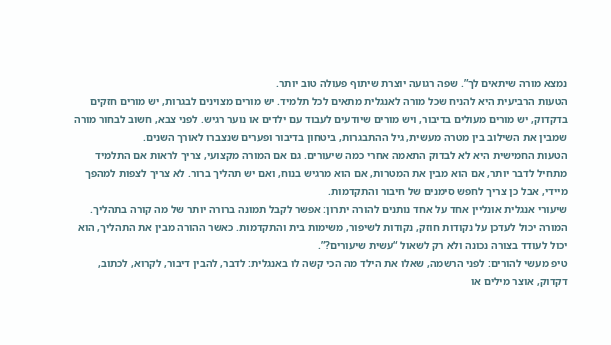נמצא מורה שיתאים לך”. שפה רגועה יוצרת שיתוף פעולה טוב יותר.
הטעות הרביעית היא להניח שכל מורה לאנגלית מתאים לכל תלמיד. יש מורים מצוינים לבגרות, יש מורים חזקים בדקדוק, יש מורים מעולים בדיבור, ויש מורים שיודעים לעבוד עם ילדים או נוער רגיש. לפני צבא, חשוב לבחור מורה שמבין את השילוב בין מטרה מעשית, גיל ההתבגרות, ביטחון בדיבור ופערים שנצברו לאורך השנים.
הטעות החמישית היא לא לבדוק התאמה אחרי כמה שיעורים. גם אם המורה מקצועי, צריך לראות אם התלמיד מתחיל לדבר יותר, אם הוא מבין את המטרות, אם הוא מרגיש בנוח, ואם יש תהליך ברור. לא צריך לצפות למהפך מיידי, אבל כן צריך לחפש סימנים של חיבור והתקדמות.
שיעורי אנגלית אונליין אחד על אחד נותנים להורה יתרון: אפשר לקבל תמונה ברורה יותר של מה קורה בתהליך. המורה יכול לעדכן על נקודות חוזק, נקודות לשיפור, משימות בית והתקדמות. כאשר ההורה מבין את התהליך, הוא יכול לעודד בצורה נכונה ולא רק לשאול “עשית שיעורים?”.
טיפ מעשי להורים: לפני הרשמה, שאלו את הילד מה הכי קשה לו באנגלית: לדבר, להבין דיבור, לקרוא, לכתוב, דקדוק, אוצר מילים או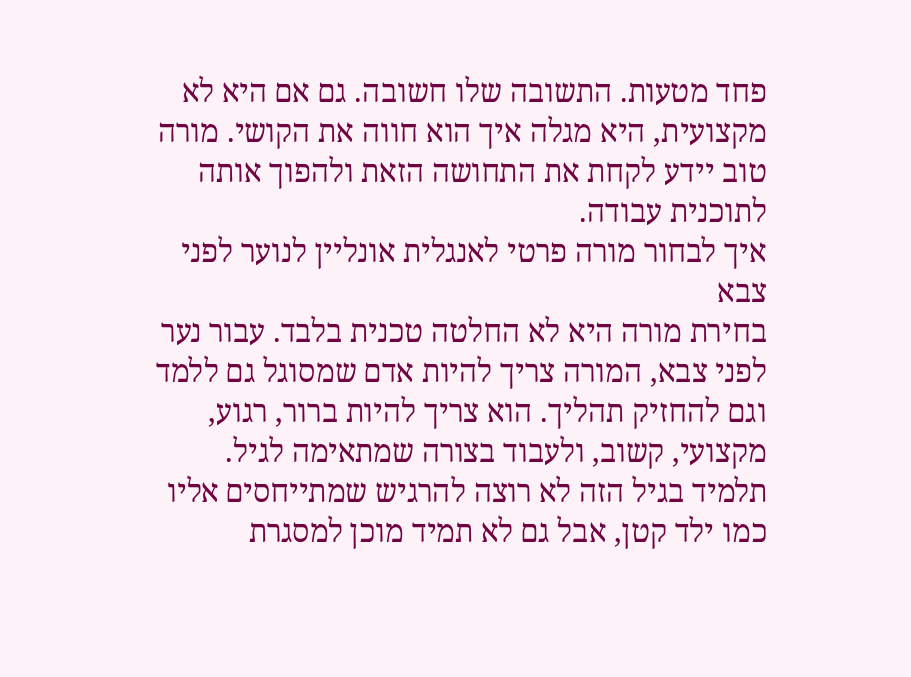פחד מטעות. התשובה שלו חשובה. גם אם היא לא מקצועית, היא מגלה איך הוא חווה את הקושי. מורה טוב יידע לקחת את התחושה הזאת ולהפוך אותה לתוכנית עבודה.
איך לבחור מורה פרטי לאנגלית אונליין לנוער לפני צבא
בחירת מורה היא לא החלטה טכנית בלבד. עבור נער לפני צבא, המורה צריך להיות אדם שמסוגל גם ללמד וגם להחזיק תהליך. הוא צריך להיות ברור, רגוע, מקצועי, קשוב, ולעבוד בצורה שמתאימה לגיל. תלמיד בגיל הזה לא רוצה להרגיש שמתייחסים אליו כמו ילד קטן, אבל גם לא תמיד מוכן למסגרת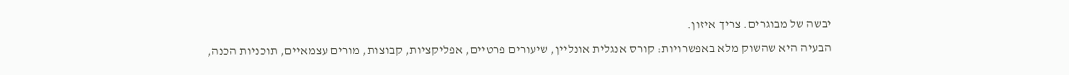יבשה של מבוגרים. צריך איזון.
הבעיה היא שהשוק מלא באפשרויות: קורס אנגלית אונליין, שיעורים פרטיים, אפליקציות, קבוצות, מורים עצמאיים, תוכניות הכנה,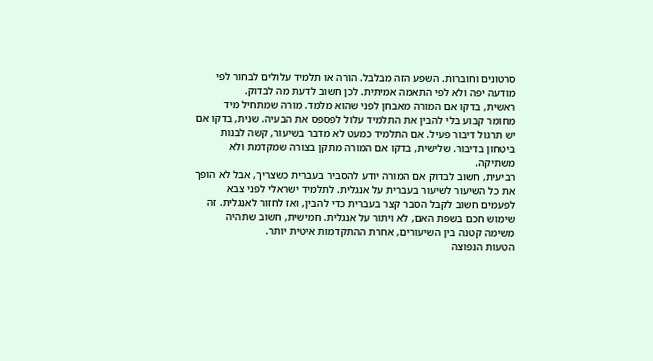סרטונים וחוברות. השפע הזה מבלבל. הורה או תלמיד עלולים לבחור לפי מודעה יפה ולא לפי התאמה אמיתית. לכן חשוב לדעת מה לבדוק.
ראשית, בדקו אם המורה מאבחן לפני שהוא מלמד. מורה שמתחיל מיד מחומר קבוע בלי להבין את התלמיד עלול לפספס את הבעיה. שנית, בדקו אם יש תרגול דיבור פעיל. אם התלמיד כמעט לא מדבר בשיעור, קשה לבנות ביטחון בדיבור. שלישית, בדקו אם המורה מתקן בצורה שמקדמת ולא משתיקה.
רביעית, חשוב לבדוק אם המורה יודע להסביר בעברית כשצריך, אבל לא הופך את כל השיעור לשיעור בעברית על אנגלית. לתלמיד ישראלי לפני צבא לפעמים חשוב לקבל הסבר קצר בעברית כדי להבין, ואז לחזור לאנגלית. זה שימוש חכם בשפת האם, לא ויתור על אנגלית. חמישית, חשוב שתהיה משימה קטנה בין השיעורים, אחרת ההתקדמות איטית יותר.
הטעות הנפוצה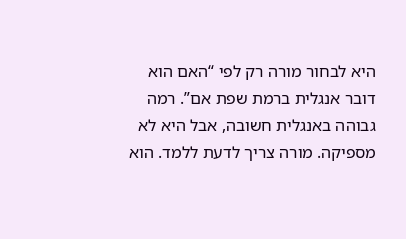היא לבחור מורה רק לפי “האם הוא דובר אנגלית ברמת שפת אם”. רמה גבוהה באנגלית חשובה, אבל היא לא מספיקה. מורה צריך לדעת ללמד. הוא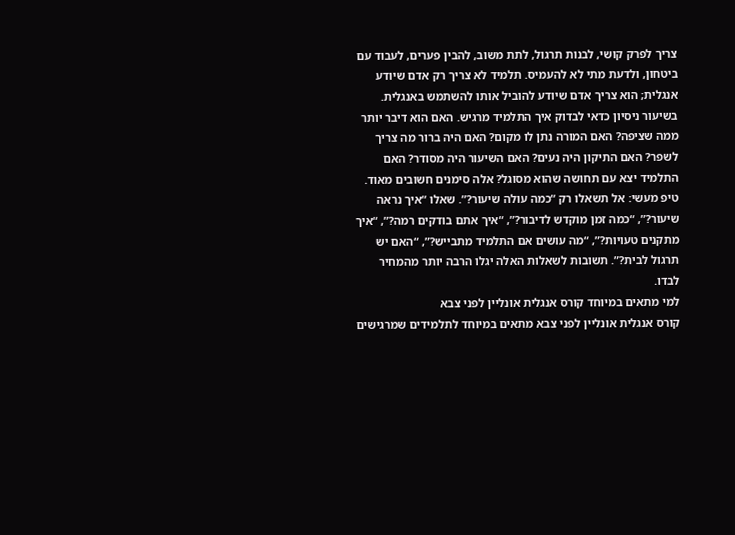צריך לפרק קושי, לבנות תרגול, לתת משוב, להבין פערים, לעבוד עם ביטחון, ולדעת מתי לא להעמיס. תלמיד לא צריך רק אדם שיודע אנגלית; הוא צריך אדם שיודע להוביל אותו להשתמש באנגלית.
בשיעור ניסיון כדאי לבדוק איך התלמיד מרגיש. האם הוא דיבר יותר ממה שציפה? האם המורה נתן לו מקום? האם היה ברור מה צריך לשפר? האם התיקון היה נעים? האם השיעור היה מסודר? האם התלמיד יצא עם תחושה שהוא מסוגל? אלה סימנים חשובים מאוד.
טיפ מעשי: אל תשאלו רק “כמה עולה שיעור?”. שאלו “איך נראה שיעור?”, “כמה זמן מוקדש לדיבור?”, “איך אתם בודקים רמה?”, “איך מתקנים טעויות?”, “מה עושים אם התלמיד מתבייש?”, “האם יש תרגול לבית?”. תשובות לשאלות האלה יגלו הרבה יותר מהמחיר לבדו.
למי מתאים במיוחד קורס אנגלית אונליין לפני צבא
קורס אנגלית אונליין לפני צבא מתאים במיוחד לתלמידים שמרגישים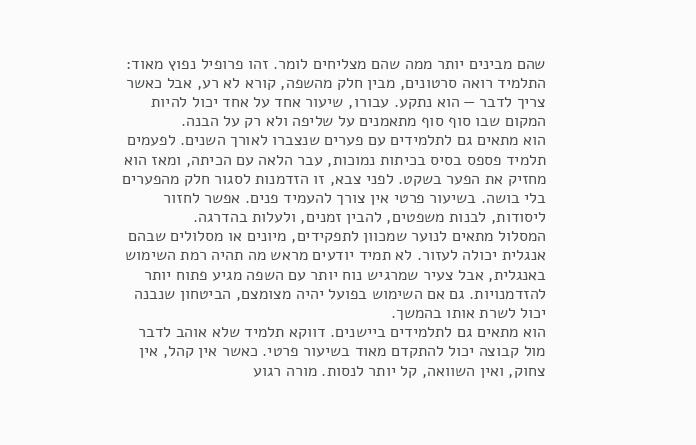שהם מבינים יותר ממה שהם מצליחים לומר. זהו פרופיל נפוץ מאוד: התלמיד רואה סרטונים, מבין חלק מהשפה, קורא לא רע, אבל כאשר צריך לדבר — הוא נתקע. עבורו, שיעור אחד על אחד יכול להיות המקום שבו סוף סוף מתאמנים על שליפה ולא רק על הבנה.
הוא מתאים גם לתלמידים עם פערים שנצברו לאורך השנים. לפעמים תלמיד פספס בסיס בכיתות נמוכות, עבר הלאה עם הכיתה, ומאז הוא מחזיק את הפער בשקט. לפני צבא, זו הזדמנות לסגור חלק מהפערים בלי בושה. בשיעור פרטי אין צורך להעמיד פנים. אפשר לחזור ליסודות, לבנות משפטים, להבין זמנים, ולעלות בהדרגה.
המסלול מתאים לנוער שמכוון לתפקידים, מיונים או מסלולים שבהם אנגלית יכולה לעזור. לא תמיד יודעים מראש מה תהיה רמת השימוש באנגלית, אבל צעיר שמרגיש נוח יותר עם השפה מגיע פתוח יותר להזדמנויות. גם אם השימוש בפועל יהיה מצומצם, הביטחון שנבנה יכול לשרת אותו בהמשך.
הוא מתאים גם לתלמידים ביישנים. דווקא תלמיד שלא אוהב לדבר מול קבוצה יכול להתקדם מאוד בשיעור פרטי. כאשר אין קהל, אין צחוק, ואין השוואה, קל יותר לנסות. מורה רגוע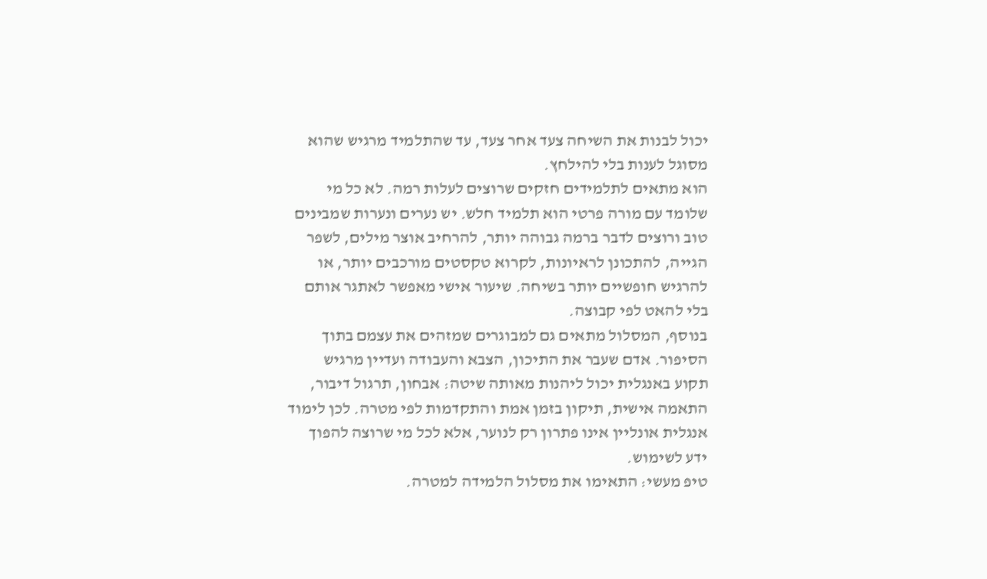יכול לבנות את השיחה צעד אחר צעד, עד שהתלמיד מרגיש שהוא מסוגל לענות בלי להילחץ.
הוא מתאים לתלמידים חזקים שרוצים לעלות רמה. לא כל מי שלומד עם מורה פרטי הוא תלמיד חלש. יש נערים ונערות שמבינים טוב ורוצים לדבר ברמה גבוהה יותר, להרחיב אוצר מילים, לשפר הגייה, להתכונן לראיונות, לקרוא טקסטים מורכבים יותר, או להרגיש חופשיים יותר בשיחה. שיעור אישי מאפשר לאתגר אותם בלי להאט לפי קבוצה.
בנוסף, המסלול מתאים גם למבוגרים שמזהים את עצמם בתוך הסיפור. אדם שעבר את התיכון, הצבא והעבודה ועדיין מרגיש תקוע באנגלית יכול ליהנות מאותה שיטה: אבחון, תרגול דיבור, התאמה אישית, תיקון בזמן אמת והתקדמות לפי מטרה. לכן לימוד אנגלית אונליין אינו פתרון רק לנוער, אלא לכל מי שרוצה להפוך ידע לשימוש.
טיפ מעשי: התאימו את מסלול הלמידה למטרה.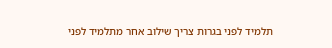תלמיד לפני בגרות צריך שילוב אחר מתלמיד לפני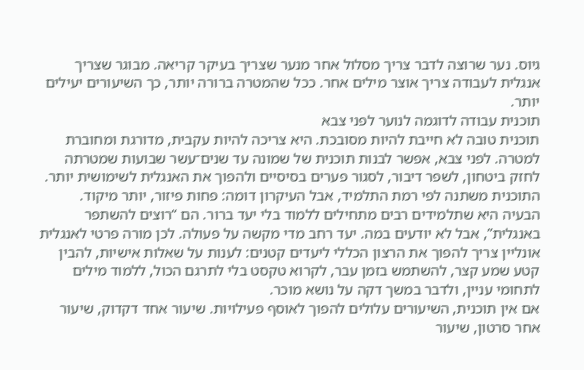גיוס. נער שרוצה לדבר צריך מסלול אחר מנער שצריך בעיקר קריאה. מבוגר שצריך אנגלית לעבודה צריך אוצר מילים אחר. ככל שהמטרה ברורה יותר, כך השיעורים יעילים יותר.
תוכנית עבודה לדוגמה לנוער לפני צבא
תוכנית טובה לא חייבת להיות מסובכת. היא צריכה להיות עקבית, מדורגת ומחוברת למטרה. לפני צבא, אפשר לבנות תוכנית של שמונה עד שנים־עשר שבועות שמטרתה לחזק ביטחון, לשפר דיבור, לסגור פערים בסיסיים ולהפוך את האנגלית לשימושית יותר. התוכנית משתנה לפי רמת התלמיד, אבל העיקרון דומה: פחות פיזור, יותר מיקוד.
הבעיה היא שתלמידים רבים מתחילים ללמוד בלי יעד ברור. הם “רוצים להשתפר באנגלית”, אבל לא יודעים במה. יעד רחב מדי מקשה על פעולה. לכן מורה פרטי לאנגלית אונליין צריך להפוך את הרצון הכללי ליעדים קטנים: לענות על שאלות אישיות, להבין קטע שמע קצר, להשתמש בזמן עבר, לקרוא טקסט בלי לתרגם הכול, ללמוד מילים לתחומי עניין, ולדבר במשך דקה על נושא מוכר.
אם אין תוכנית, השיעורים עלולים להפוך לאוסף פעילויות. שיעור אחד דקדוק, שיעור אחר סרטון, שיעור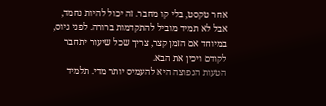אחר טקסט, בלי קו מחבר. זה יכול להיות נחמד, אבל לא תמיד מוביל להתקדמות ברורה. לפני גיוס, במיוחד אם הזמן קצר, צריך שכל שיעור יתחבר לקודם ויכין את הבא.
הטעות הנפוצה היא להעמיס יותר מדי. תלמיד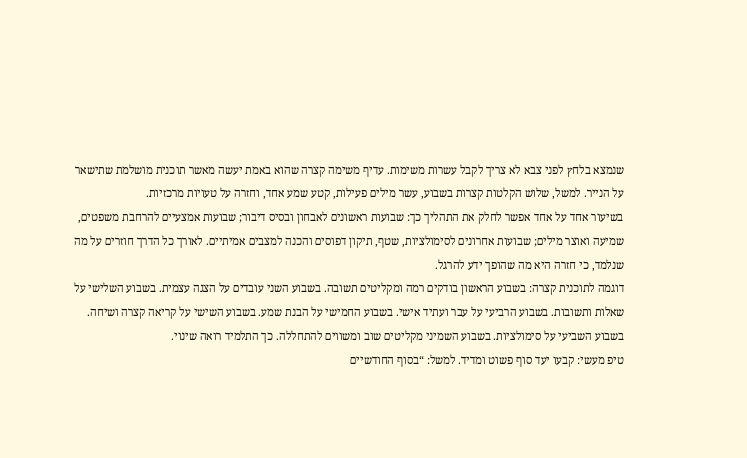שנמצא בלחץ לפני צבא לא צריך לקבל עשרות משימות. עדיף משימה קצרה שהוא באמת יעשה מאשר תוכנית מושלמת שתישאר על הנייר. למשל, שלוש הקלטות קצרות בשבוע, עשר מילים פעילות, קטע שמע אחד, וחזרה על טעויות מרכזיות.
בשיעור אחד על אחד אפשר לחלק את התהליך כך: שבועות ראשונים לאבחון ובסיס דיבור; שבועות אמצעיים להרחבת משפטים, שמיעה ואוצר מילים; שבועות אחרונים לסימולציות, שטף, תיקון דפוסים והכנה למצבים אמיתיים. לאורך כל הדרך חוזרים על מה שנלמד, כי חזרה היא מה שהופך ידע להרגל.
דוגמה לתוכנית קצרה: בשבוע הראשון בודקים רמה ומקליטים תשובה. בשבוע השני עובדים על הצגה עצמית. בשבוע השלישי על שאלות ותשובות. בשבוע הרביעי על עבר ועתיד אישי. בשבוע החמישי על הבנת שמע. בשבוע השישי על קריאה קצרה ושיחה. בשבוע השביעי על סימולציות. בשבוע השמיני מקליטים שוב ומשווים להתחללה. כך התלמיד רואה שינוי.
טיפ מעשי: קבעו יעד סוף פשוט ומדיד. למשל: “בסוף החודשיים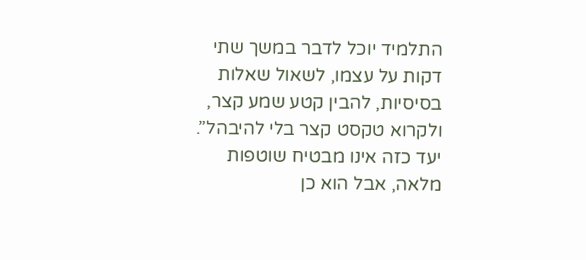התלמיד יוכל לדבר במשך שתי דקות על עצמו, לשאול שאלות בסיסיות, להבין קטע שמע קצר, ולקרוא טקסט קצר בלי להיבהל”. יעד כזה אינו מבטיח שוטפות מלאה, אבל הוא כן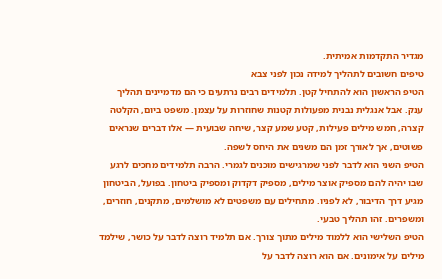מגדיר התקדמות אמיתית.
טיפים חשובים לתהליך למידה נכון לפני צבא
הטיפ הראשון הוא להתחיל קטן. תלמידים רבים נרתעים כי הם מדמיינים תהליך ענק. אבל אנגלית נבנית מפעולות קטנות שחוזרות על עצמן. משפט ביום, הקלטה קצרה, חמש מילים פעילות, קטע שמע קצר, שיחה שבועית — אלו דברים שנראים פשוטים, אך לאורך זמן הם משנים את היחס לשפה.
הטיפ השני הוא לדבר לפני שמרגישים מוכנים לגמרי. הרבה תלמידים מחכים לרגע שבו יהיה להם מספיק אוצר מילים, מספיק דקדוק ומספיק ביטחון. בפועל, הביטחון מגיע דרך הדיבור, לא לפניו. מתחילים עם משפטים לא מושלמים, מתקנים, חוזרים, ומשפרים. זהו תהליך טבעי.
הטיפ השלישי הוא ללמוד מילים מתוך צורך. אם תלמיד רוצה לדבר על כושר, שילמד מילים על אימונים. אם הוא רוצה לדבר על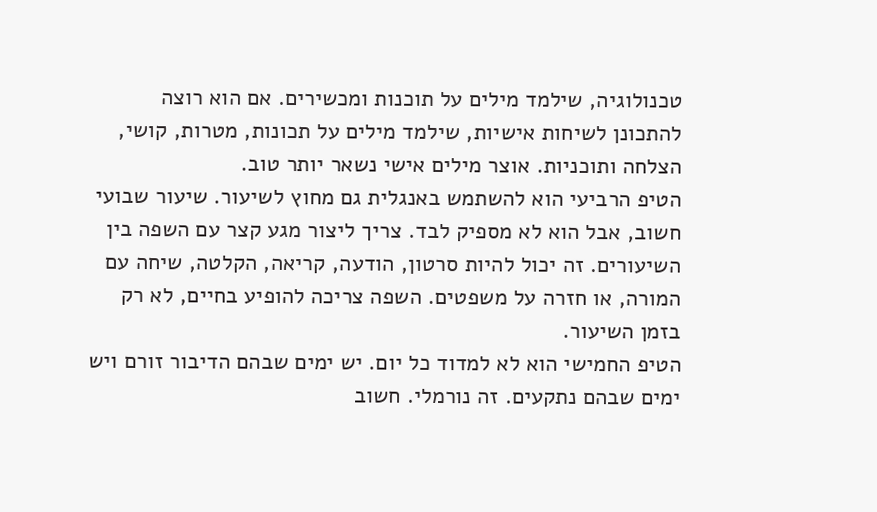טכנולוגיה, שילמד מילים על תוכנות ומכשירים. אם הוא רוצה להתכונן לשיחות אישיות, שילמד מילים על תכונות, מטרות, קושי, הצלחה ותוכניות. אוצר מילים אישי נשאר יותר טוב.
הטיפ הרביעי הוא להשתמש באנגלית גם מחוץ לשיעור. שיעור שבועי חשוב, אבל הוא לא מספיק לבד. צריך ליצור מגע קצר עם השפה בין השיעורים. זה יכול להיות סרטון, הודעה, קריאה, הקלטה, שיחה עם המורה, או חזרה על משפטים. השפה צריכה להופיע בחיים, לא רק בזמן השיעור.
הטיפ החמישי הוא לא למדוד כל יום. יש ימים שבהם הדיבור זורם ויש ימים שבהם נתקעים. זה נורמלי. חשוב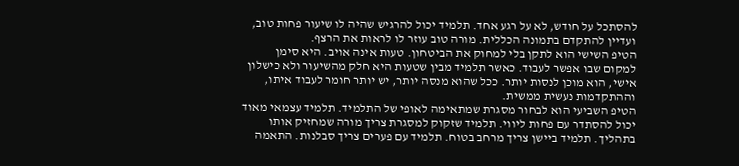להסתכל על חודש, לא על רגע אחד. תלמיד יכול להרגיש שהיה לו שיעור פחות טוב, ועדיין להתקדם בתמונה הכללית. מורה טוב עוזר לו לראות את הרצף.
הטיפ השישי הוא לתקן בלי למחוק את הביטחון. טעות אינה אויב. היא סימן למקום שבו אפשר לעבוד. כאשר תלמיד מבין שטעות היא חלק מהשיעור ולא כישלון אישי, הוא מוכן לנסות יותר. ככל שהוא מנסה יותר, יש יותר חומר לעבוד איתו, וההתקדמות נעשית ממשית.
הטיפ השביעי הוא לבחור מסגרת שמתאימה לאופי של התלמיד. תלמיד עצמאי מאוד יכול להסתדר עם פחות ליווי. תלמיד שזקוק למסגרת צריך מורה שמחזיק אותו בתהליך. תלמיד ביישן צריך מרחב בטוח. תלמיד עם פערים צריך סבלנות. התאמה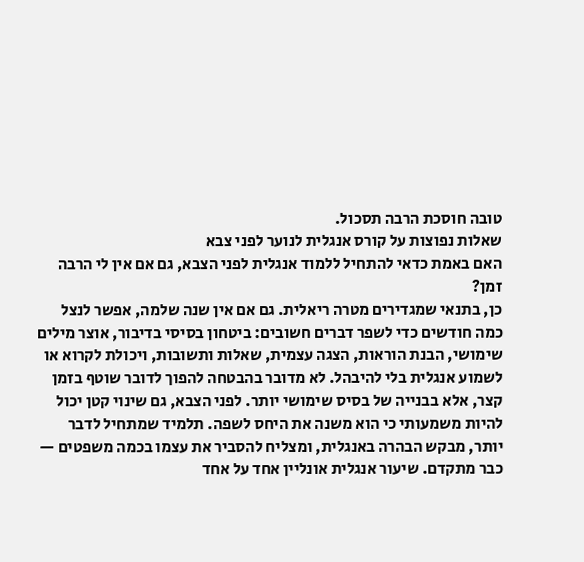טובה חוסכת הרבה תסכול.
שאלות נפוצות על קורס אנגלית לנוער לפני צבא
האם באמת כדאי להתחיל ללמוד אנגלית לפני הצבא, גם אם אין לי הרבה זמן?
כן, בתנאי שמגדירים מטרה ריאלית. גם אם אין שנה שלמה, אפשר לנצל כמה חודשים כדי לשפר דברים חשובים: ביטחון בסיסי בדיבור, אוצר מילים שימושי, הבנת הוראות, הצגה עצמית, שאלות ותשובות, ויכולת לקרוא או לשמוע אנגלית בלי להיבהל. לא מדובר בהבטחה להפוך לדובר שוטף בזמן קצר, אלא בבנייה של בסיס שימושי יותר. לפני הצבא, גם שינוי קטן יכול להיות משמעותי כי הוא משנה את היחס לשפה. תלמיד שמתחיל לדבר יותר, מבקש הבהרה באנגלית, ומצליח להסביר את עצמו בכמה משפטים — כבר מתקדם. שיעור אנגלית אונליין אחד על אחד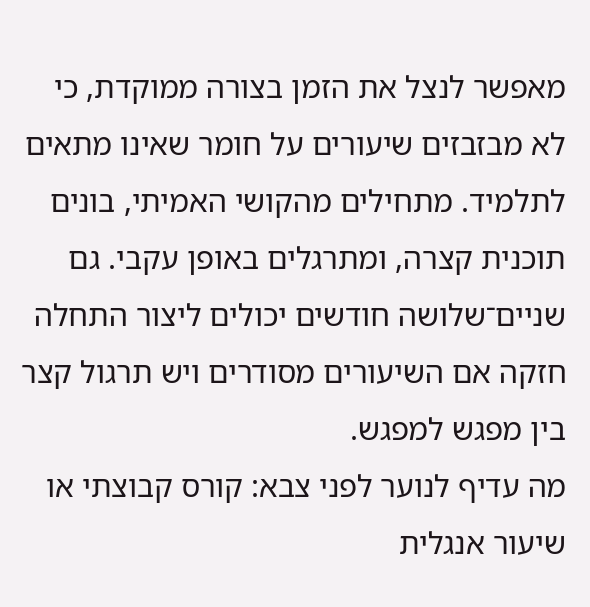מאפשר לנצל את הזמן בצורה ממוקדת, כי לא מבזבזים שיעורים על חומר שאינו מתאים לתלמיד. מתחילים מהקושי האמיתי, בונים תוכנית קצרה, ומתרגלים באופן עקבי. גם שניים־שלושה חודשים יכולים ליצור התחלה חזקה אם השיעורים מסודרים ויש תרגול קצר בין מפגש למפגש.
מה עדיף לנוער לפני צבא: קורס קבוצתי או שיעור אנגלית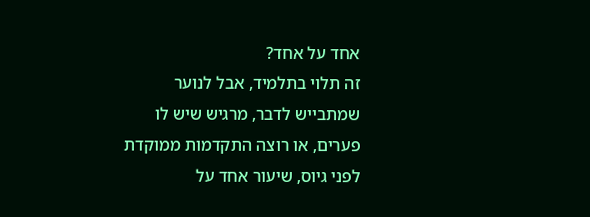אחד על אחד?
זה תלוי בתלמיד, אבל לנוער שמתבייש לדבר, מרגיש שיש לו פערים, או רוצה התקדמות ממוקדת לפני גיוס, שיעור אחד על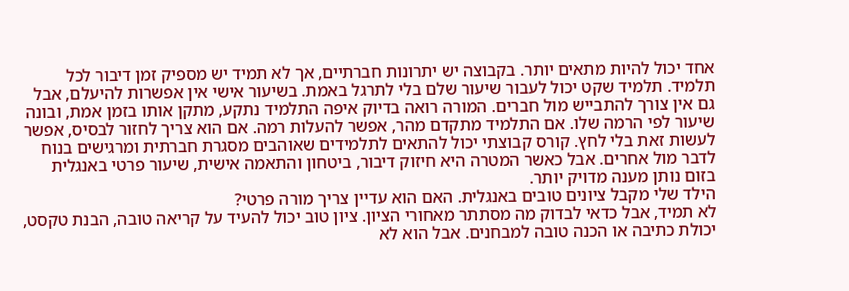אחד יכול להיות מתאים יותר. בקבוצה יש יתרונות חברתיים, אך לא תמיד יש מספיק זמן דיבור לכל תלמיד. תלמיד שקט יכול לעבור שיעור שלם בלי לתרגל באמת. בשיעור אישי אין אפשרות להיעלם, אבל גם אין צורך להתבייש מול חברים. המורה רואה בדיוק איפה התלמיד נתקע, מתקן אותו בזמן אמת, ובונה שיעור לפי הרמה שלו. אם התלמיד מתקדם מהר, אפשר להעלות רמה. אם הוא צריך לחזור לבסיס, אפשר לעשות זאת בלי לחץ. קורס קבוצתי יכול להתאים לתלמידים שאוהבים מסגרת חברתית ומרגישים בנוח לדבר מול אחרים. אבל כאשר המטרה היא חיזוק דיבור, ביטחון והתאמה אישית, שיעור פרטי באנגלית בזום נותן מענה מדויק יותר.
הילד שלי מקבל ציונים טובים באנגלית. האם הוא עדיין צריך מורה פרטי?
לא תמיד, אבל כדאי לבדוק מה מסתתר מאחורי הציון. ציון טוב יכול להעיד על קריאה טובה, הבנת טקסט, יכולת כתיבה או הכנה טובה למבחנים. אבל הוא לא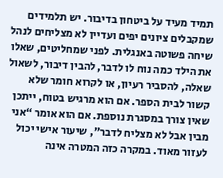תמיד מעיד על ביטחון בדיבור. יש תלמידים שמקבלים ציונים יפים ועדיין לא מצליחים לנהל שיחה פשוטה באנגלית. לפני שמחליטים, שאלו את הילד כמה נוח לו לדבר, להבין דיבור, לשאול שאלה, להסביר רעיון, או לקרוא חומר שלא קשור לבית הספר. אם הוא מרגיש בטוח, ייתכן שאין צורך במסגרת נוספת. אם הוא אומר “אני מבין אבל לא מצליח לדבר”, שיעור אישי יכול לעזור מאוד. במקרה כזה המטרה אינה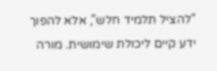“להציל תלמיד חלש”, אלא להפוך ידע קיים ליכולת שימושית. מורה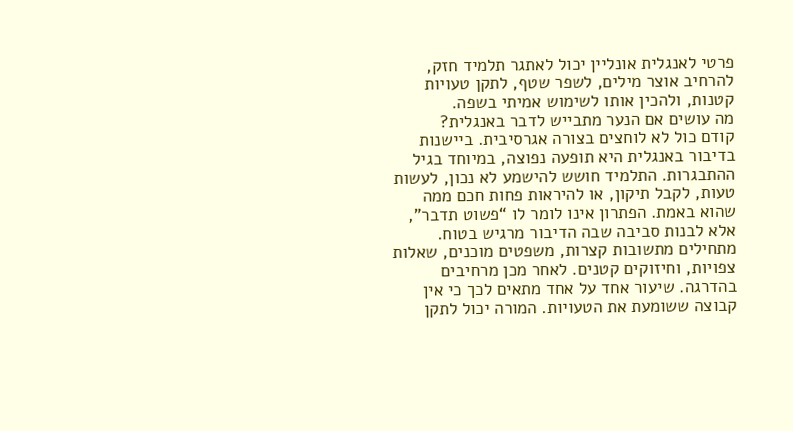פרטי לאנגלית אונליין יכול לאתגר תלמיד חזק, להרחיב אוצר מילים, לשפר שטף, לתקן טעויות קטנות, ולהכין אותו לשימוש אמיתי בשפה.
מה עושים אם הנער מתבייש לדבר באנגלית?
קודם כול לא לוחצים בצורה אגרסיבית. ביישנות בדיבור באנגלית היא תופעה נפוצה, במיוחד בגיל ההתבגרות. התלמיד חושש להישמע לא נכון, לעשות טעות, לקבל תיקון, או להיראות פחות חכם ממה שהוא באמת. הפתרון אינו לומר לו “פשוט תדבר”, אלא לבנות סביבה שבה הדיבור מרגיש בטוח. מתחילים מתשובות קצרות, משפטים מוכנים, שאלות צפויות, וחיזוקים קטנים. לאחר מכן מרחיבים בהדרגה. שיעור אחד על אחד מתאים לכך כי אין קבוצה ששומעת את הטעויות. המורה יכול לתקן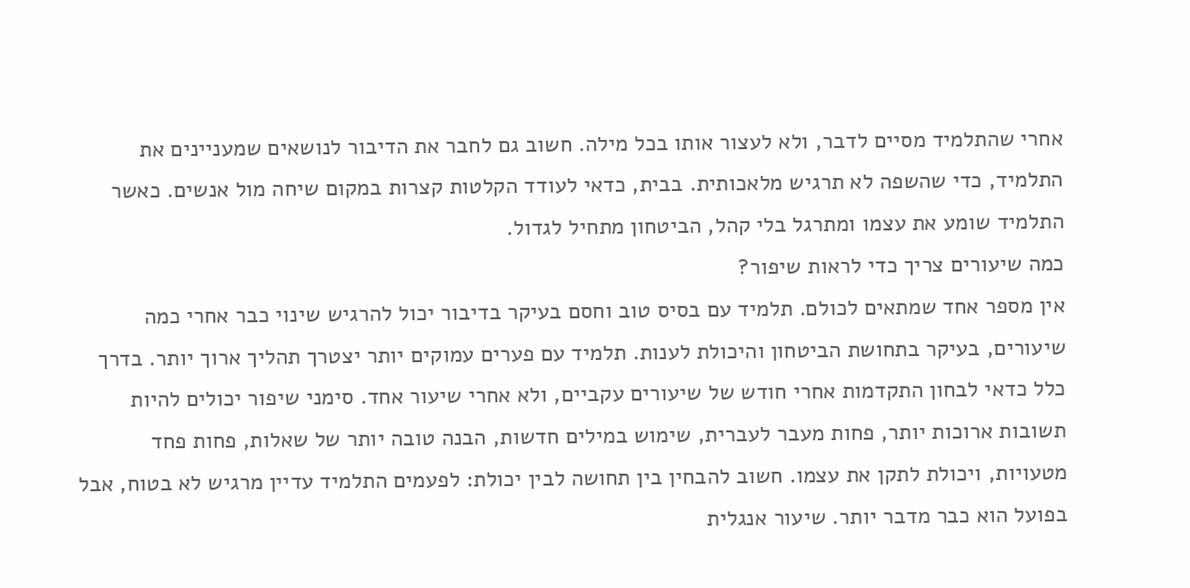אחרי שהתלמיד מסיים לדבר, ולא לעצור אותו בכל מילה. חשוב גם לחבר את הדיבור לנושאים שמעניינים את התלמיד, כדי שהשפה לא תרגיש מלאכותית. בבית, כדאי לעודד הקלטות קצרות במקום שיחה מול אנשים. כאשר התלמיד שומע את עצמו ומתרגל בלי קהל, הביטחון מתחיל לגדול.
כמה שיעורים צריך כדי לראות שיפור?
אין מספר אחד שמתאים לכולם. תלמיד עם בסיס טוב וחסם בעיקר בדיבור יכול להרגיש שינוי כבר אחרי כמה שיעורים, בעיקר בתחושת הביטחון והיכולת לענות. תלמיד עם פערים עמוקים יותר יצטרך תהליך ארוך יותר. בדרך כלל כדאי לבחון התקדמות אחרי חודש של שיעורים עקביים, ולא אחרי שיעור אחד. סימני שיפור יכולים להיות תשובות ארוכות יותר, פחות מעבר לעברית, שימוש במילים חדשות, הבנה טובה יותר של שאלות, פחות פחד מטעויות, ויכולת לתקן את עצמו. חשוב להבחין בין תחושה לבין יכולת: לפעמים התלמיד עדיין מרגיש לא בטוח, אבל בפועל הוא כבר מדבר יותר. שיעור אנגלית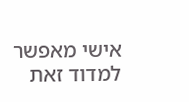אישי מאפשר למדוד זאת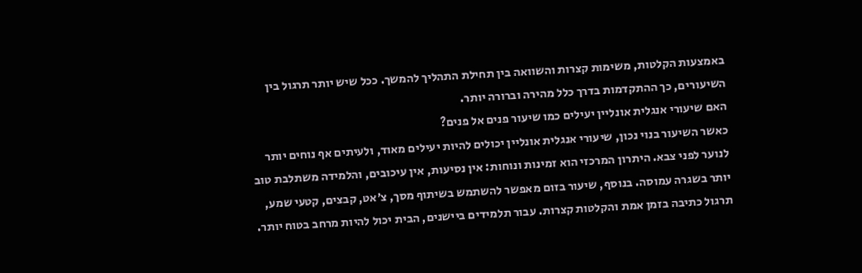באמצעות הקלטות, משימות קצרות והשוואה בין תחילת התהליך להמשך. ככל שיש יותר תרגול בין השיעורים, כך ההתקדמות בדרך כלל מהירה וברורה יותר.
האם שיעורי אנגלית אונליין יעילים כמו שיעור פנים אל פנים?
כאשר השיעור בנוי נכון, שיעורי אנגלית אונליין יכולים להיות יעילים מאוד, ולעיתים אף נוחים יותר לנוער לפני צבא. היתרון המרכזי הוא זמינות ונוחות: אין נסיעות, אין עיכובים, והלמידה משתלבת טוב יותר בשגרה עמוסה. בנוסף, שיעור בזום מאפשר להשתמש בשיתוף מסך, צ׳אט, קבצים, קטעי שמע, תרגול כתיבה בזמן אמת והקלטות קצרות. עבור תלמידים ביישנים, הבית יכול להיות מרחב בטוח יותר.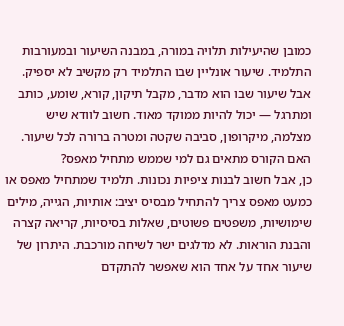כמובן שהיעילות תלויה במורה, במבנה השיעור ובמעורבות התלמיד. שיעור אונליין שבו התלמיד רק מקשיב לא יספיק. אבל שיעור שבו הוא מדבר, מקבל תיקון, קורא, שומע, כותב ומתרגל — יכול להיות ממוקד מאוד. חשוב לוודא שיש מצלמה, מיקרופון, סביבה שקטה ומטרה ברורה לכל שיעור.
האם הקורס מתאים גם למי שממש מתחיל מאפס?
כן, אבל חשוב לבנות ציפיות נכונות. תלמיד שמתחיל מאפס או כמעט מאפס צריך להתחיל מבסיס יציב: אותיות, הגייה, מילים שימושיות, משפטים פשוטים, שאלות בסיסיות, קריאה קצרה והבנת הוראות. לא מדלגים ישר לשיחה מורכבת. היתרון של שיעור אחד על אחד הוא שאפשר להתקדם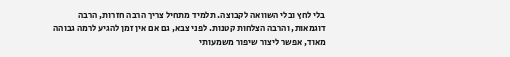בלי לחץ ובלי השוואה לקבוצה. תלמיד מתחיל צריך הרבה חזרות, הרבה דוגמאות, והרבה הצלחות קטנות. לפני צבא, גם אם אין זמן להגיע לרמה גבוהה מאוד, אפשר ליצור שיפור משמעותי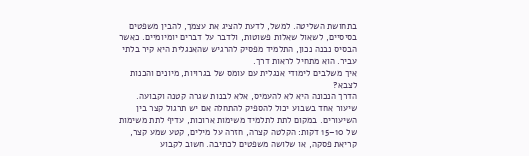בתחושת השליטה. למשל, לדעת להציג את עצמך, להבין משפטים בסיסיים, לשאול שאלות פשוטות, ולדבר על דברים יומיומיים. כאשר הבסיס נבנה נכון, התלמיד מפסיק להרגיש שהאנגלית היא קיר בלתי עביר. הוא מתחיל לראות דרך.
איך משלבים לימודי אנגלית עם עומס של בגרויות, מיונים והכנות לצבא?
הדרך הנכונה היא לא להעמיס, אלא לבנות שגרה קטנה וקבועה. שיעור אחד בשבוע יכול להספיק להתחלה אם יש תרגול קצר בין השיעורים. במקום לתת לתלמיד משימות ארוכות, עדיף לתת משימות של 10–15 דקות: הקלטה קצרה, חזרה על מילים, קטע שמע קצר, קריאת פסקה, או שלושה משפטים לכתיבה. חשוב לקבוע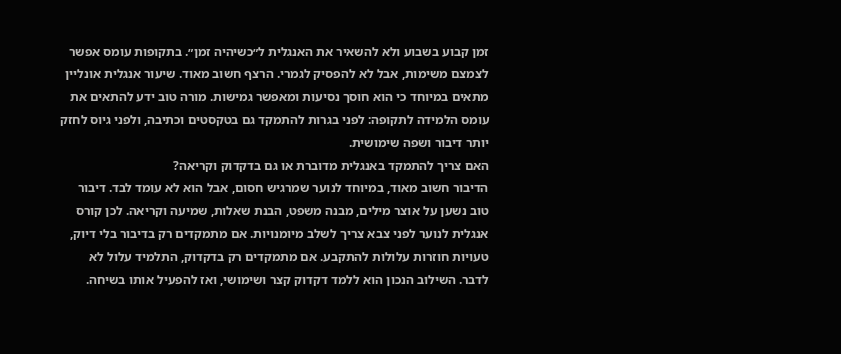זמן קבוע בשבוע ולא להשאיר את האנגלית ל״כשיהיה זמן״. בתקופות עומס אפשר לצמצם משימות, אבל לא להפסיק לגמרי. הרצף חשוב מאוד. שיעור אנגלית אונליין מתאים במיוחד כי הוא חוסך נסיעות ומאפשר גמישות. מורה טוב ידע להתאים את עומס הלמידה לתקופה: לפני בגרות להתמקד גם בטקסטים וכתיבה, ולפני גיוס לחזק יותר דיבור ושפה שימושית.
האם צריך להתמקד באנגלית מדוברת או גם בדקדוק וקריאה?
הדיבור חשוב מאוד, במיוחד לנוער שמרגיש חסום, אבל הוא לא עומד לבד. דיבור טוב נשען על אוצר מילים, מבנה משפט, הבנת שאלות, שמיעה וקריאה. לכן קורס אנגלית לנוער לפני צבא צריך לשלב מיומנויות. אם מתמקדים רק בדיבור בלי דיוק, טעויות חוזרות עלולות להתקבע. אם מתמקדים רק בדקדוק, התלמיד עלול לא לדבר. השילוב הנכון הוא ללמד דקדוק קצר ושימושי, ואז להפעיל אותו בשיחה.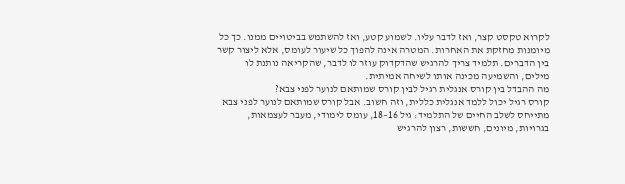לקרוא טקסט קצר, ואז לדבר עליו. לשמוע קטע, ואז להשתמש בביטויים ממנו. כך כל מיומנות מחזקת את האחרות. המטרה אינה להפוך כל שיעור לעומס, אלא ליצור קשר בין הדברים. תלמיד צריך להרגיש שהדקדוק עוזר לו לדבר, שהקריאה נותנת לו מילים, והשמיעה מכינה אותו לשיחה אמיתית.
מה ההבדל בין קורס אנגלית רגיל לבין קורס שמותאם לנוער לפני צבא?
קורס רגיל יכול ללמד אנגלית כללית, וזה חשוב. אבל קורס שמותאם לנוער לפני צבא מתייחס לשלב החיים של התלמיד: גיל 16–18, עומס לימודי, מעבר לעצמאות, בגרויות, מיונים, חששות, רצון להרגיש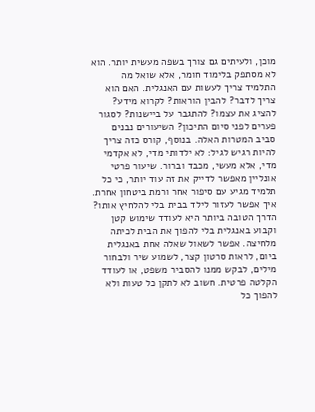מוכן, ולעיתים גם צורך בשפה מעשית יותר. הוא לא מסתפק בלימוד חומר, אלא שואל מה התלמיד צריך לעשות עם האנגלית. האם הוא צריך לדבר? להבין הוראות? לקרוא מידע? להציג את עצמו? להתגבר על ביישנות? לסגור פערים לפני סיום התיכון? השיעורים נבנים סביב המטרות האלה. בנוסף, קורס כזה צריך להיות רגיש לגיל: לא ילדותי מדי, לא אקדמי מדי, אלא מעשי, מכבד וברור. שיעור פרטי אונליין מאפשר לדייק את זה עוד יותר, כי כל תלמיד מגיע עם סיפור אחר ורמת ביטחון אחרת.
איך אפשר לעזור לילד בבית בלי להלחיץ אותו?
הדרך הטובה ביותר היא לעודד שימוש קטן וקבוע באנגלית בלי להפוך את הבית לכיתה מלחיצה. אפשר לשאול שאלה אחת באנגלית ביום, לראות סרטון קצר, לשמוע שיר ולבחור מילים, לבקש ממנו להסביר משפט, או לעודד הקלטה פרטית. חשוב לא לתקן כל טעות ולא להפוך כל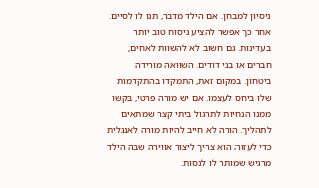ניסיון למבחן. אם הילד מדבר, תנו לו לסיים. אחר כך אפשר להציע ניסוח טוב יותר בעדינות. גם חשוב לא להשוות לאחים, חברים או בני דודים. השוואה מורידה ביטחון. במקום זאת, התמקדו בהתקדמות שלו ביחס לעצמו. אם יש מורה פרטי, בקשו ממנו הנחיות לתרגול ביתי קצר שמתאים לתהליך. הורה לא חייב להיות מורה לאנגלית כדי לעזור; הוא צריך ליצור אווירה שבה הילד מרגיש שמותר לו לנסות.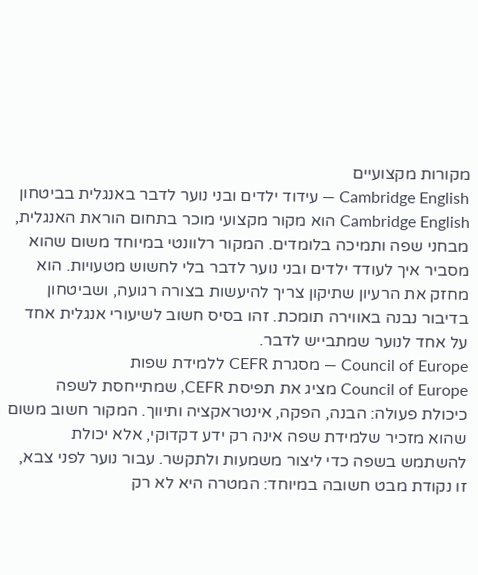מקורות מקצועיים
Cambridge English — עידוד ילדים ובני נוער לדבר באנגלית בביטחון
Cambridge English הוא מקור מקצועי מוכר בתחום הוראת האנגלית, מבחני שפה ותמיכה בלומדים. המקור רלוונטי במיוחד משום שהוא מסביר איך לעודד ילדים ובני נוער לדבר בלי לחשוש מטעויות. הוא מחזק את הרעיון שתיקון צריך להיעשות בצורה רגועה, ושביטחון בדיבור נבנה באווירה תומכת. זהו בסיס חשוב לשיעורי אנגלית אחד על אחד לנוער שמתבייש לדבר.
Council of Europe — מסגרת CEFR ללמידת שפות
Council of Europe מציג את תפיסת CEFR, שמתייחסת לשפה כיכולת פעולה: הבנה, הפקה, אינטראקציה ותיווך. המקור חשוב משום שהוא מזכיר שלמידת שפה אינה רק ידע דקדוקי, אלא יכולת להשתמש בשפה כדי ליצור משמעות ולתקשר. עבור נוער לפני צבא, זו נקודת מבט חשובה במיוחד: המטרה היא לא רק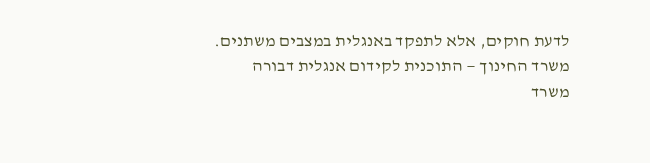לדעת חוקים, אלא לתפקד באנגלית במצבים משתנים.
משרד החינוך — התוכנית לקידום אנגלית דבורה
משרד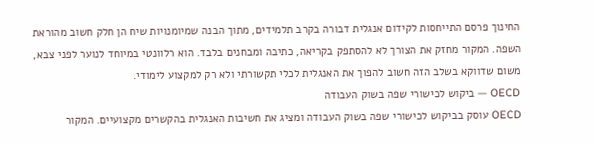החינוך פרסם התייחסות לקידום אנגלית דבורה בקרב תלמידים, מתוך הבנה שמיומנויות שיח הן חלק חשוב מהוראת השפה. המקור מחזק את הצורך לא להסתפק בקריאה, כתיבה ומבחנים בלבד. הוא רלוונטי במיוחד לנוער לפני צבא, משום שדווקא בשלב הזה חשוב להפוך את האנגלית לכלי תקשורתי ולא רק למקצוע לימודי.
OECD — ביקוש לכישורי שפה בשוק העבודה
OECD עוסק בביקוש לכישורי שפה בשוק העבודה ומציג את חשיבות האנגלית בהקשרים מקצועיים. המקור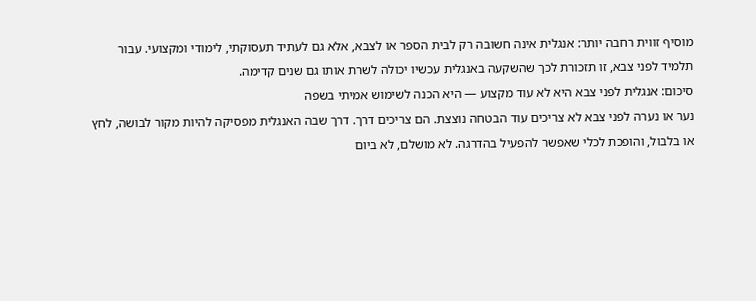מוסיף זווית רחבה יותר: אנגלית אינה חשובה רק לבית הספר או לצבא, אלא גם לעתיד תעסוקתי, לימודי ומקצועי. עבור תלמיד לפני צבא, זו תזכורת לכך שהשקעה באנגלית עכשיו יכולה לשרת אותו גם שנים קדימה.
סיכום: אנגלית לפני צבא היא לא עוד מקצוע — היא הכנה לשימוש אמיתי בשפה
נער או נערה לפני צבא לא צריכים עוד הבטחה נוצצת. הם צריכים דרך. דרך שבה האנגלית מפסיקה להיות מקור לבושה, לחץ או בלבול, והופכת לכלי שאפשר להפעיל בהדרגה. לא מושלם, לא ביום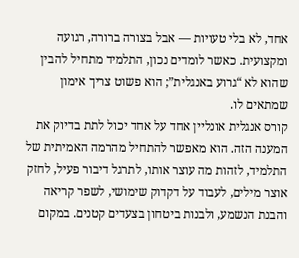אחד, לא בלי טעויות — אבל בצורה ברורה, רגועה ומקצועית. כאשר לומדים נכון, התלמיד מתחיל להבין שהוא לא “גרוע באנגלית”; הוא פשוט צריך אימון שמתאים לו.
קורס אנגלית אונליין אחד על אחד יכול לתת בדיוק את המענה הזה. הוא מאפשר להתחיל מהרמה האמיתית של התלמיד, לזהות מה עוצר אותו, לתרגל דיבור פעיל, לחזק אוצר מילים, לעבוד על דקדוק שימושי, לשפר קריאה והבנת הנשמע, ולבנות ביטחון בצעדים קטנים. במקום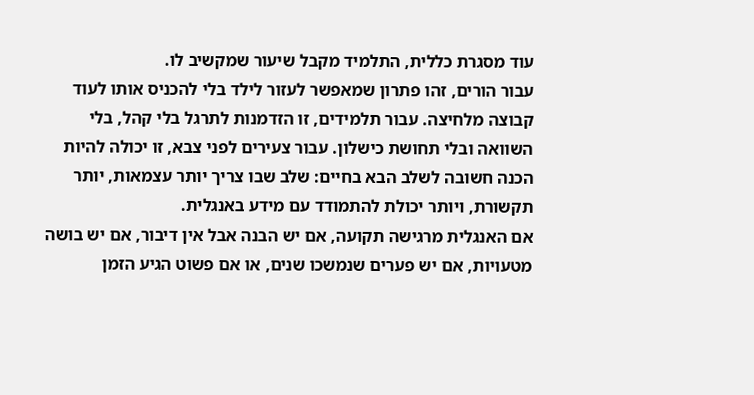עוד מסגרת כללית, התלמיד מקבל שיעור שמקשיב לו.
עבור הורים, זהו פתרון שמאפשר לעזור לילד בלי להכניס אותו לעוד קבוצה מלחיצה. עבור תלמידים, זו הזדמנות לתרגל בלי קהל, בלי השוואה ובלי תחושת כישלון. עבור צעירים לפני צבא, זו יכולה להיות הכנה חשובה לשלב הבא בחיים: שלב שבו צריך יותר עצמאות, יותר תקשורת, ויותר יכולת להתמודד עם מידע באנגלית.
אם האנגלית מרגישה תקועה, אם יש הבנה אבל אין דיבור, אם יש בושה מטעויות, אם יש פערים שנמשכו שנים, או אם פשוט הגיע הזמן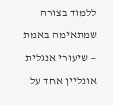ללמוד בצורה שמתאימה באמת — שיעורי אנגלית אונליין אחד על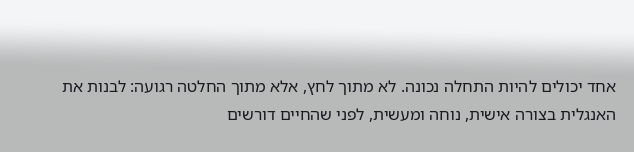אחד יכולים להיות התחלה נכונה. לא מתוך לחץ, אלא מתוך החלטה רגועה: לבנות את האנגלית בצורה אישית, נוחה ומעשית, לפני שהחיים דורשים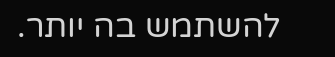להשתמש בה יותר.